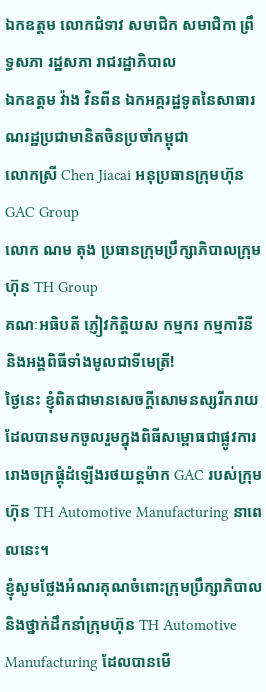ឯកឧត្តម លោកជំទាវ សមាជិក សមាជិកា ព្រឹទ្ធសភា រដ្ឋសភា រាជរដ្ឋាភិបាល
ឯកឧត្តម វ៉ាង វិនពីន ឯកអគ្គរដ្ឋទូតនៃសាធារណរដ្ឋប្រជាមានិតចិនប្រចាំកម្ពុជា
លោកស្រី Chen Jiacai អនុប្រធានក្រុមហ៊ុន GAC Group
លោក ណម តុង ប្រធានក្រុមប្រឹក្សាភិបាលក្រុមហ៊ុន TH Group
គណៈអធិបតី ភ្ញៀវកិត្តិយស កម្មករ កម្មការិនី និងអង្គពិធីទាំងមូលជាទីមេត្រី!
ថ្ងៃនេះ ខ្ញុំពិតជាមានសេចក្តីសោមនស្សរីករាយ ដែលបានមកចូលរួមក្នុងពិធីសម្ពោធជាផ្លូវការរោងចក្រផ្គុំដំឡើងរថយន្តម៉ាក GAC របស់ក្រុមហ៊ុន TH Automotive Manufacturing នាពេលនេះ។
ខ្ញុំសូមថ្លែងអំណរគុណចំពោះក្រុមប្រឹក្សាភិបាលនិងថ្នាក់ដឹកនាំក្រុមហ៊ុន TH Automotive Manufacturing ដែលបានមើ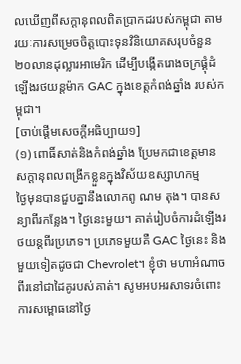លឃើញពីសក្តានុពលពិតប្រាកដរបស់កម្ពុជា តាមរយៈការសម្រេចចិត្តបោះទុនវិនិយោគសរុបចំនួន ២០លានដុល្លារអាមេរិក ដើម្បីបង្កើតរោងចក្រផ្គុំដំឡើងរថយន្តម៉ាក GAC ក្នុងខេត្តកំពង់ឆ្នាំង របស់កម្ពុជា។
[ចាប់ផ្ដើមសេចក្ដីអធិប្បាយ១]
(១) ពោធិ៍សាត់និងកំពង់ឆ្នាំង ប្រែមកជាខេត្តមានសក្តានុពលពង្រីកខ្លួនក្នុងវិស័យឧស្សាហកម្ម
ថ្ងៃមុនបានជួបគ្នានឹងលោកពូ ណម តុង។ បានសន្យាពីរកន្លែង។ ថ្ងៃនេះមួយ។ គាត់រៀបចំការដំឡើងរថយន្តពីរប្រភេទ។ ប្រភេទមួយគឺ GAC ថ្ងៃនេះ និងមួយទៀតដូចជា Chevrolet។ ខ្ញុំថា មហាអំណាចពីរនៅជាដៃគូរបស់គាត់។ សូមអបអរសាទរចំពោះការសម្ពោធនៅថ្ងៃ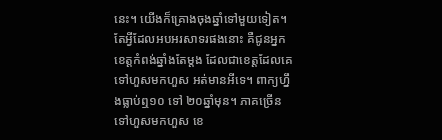នេះ។ យើងក៏គ្រោងចុងឆ្នាំទៅមួយទៀត។ តែអ្វីដែលអបអរសាទរផងនោះ គឺជូនអ្នកខេត្តកំពង់ឆ្នាំងតែម្តង ដែលជាខេត្តដែលគេទៅហួសមកហួស អត់មានអីទេ។ ពាក្យហ្នឹងធ្លាប់ឮ១០ ទៅ ២០ឆ្នាំមុន។ ភាគច្រើនទៅហួសមកហួស ខេ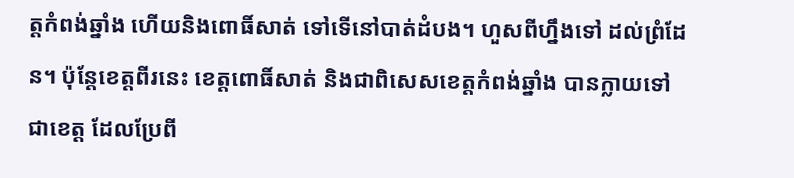ត្តកំពង់ឆ្នាំង ហើយនិងពោធិ៍សាត់ ទៅទើនៅបាត់ដំបង។ ហួសពីហ្នឹងទៅ ដល់ព្រំដែន។ ប៉ុន្តែខេត្តពីរនេះ ខេត្តពោធិ៍សាត់ និងជាពិសេសខេត្តកំពង់ឆ្នាំង បានក្លាយទៅជាខេត្ត ដែលប្រែពី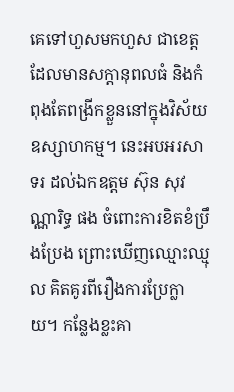គេទៅហួសមកហួស ជាខេត្តដែលមានសក្តានុពលធំ និងកំពុងតែពង្រីកខ្លួននៅក្នុងវិស័យឧស្សាហកម្ម។ នេះអបអរសាទរ ដល់ឯកឧត្តម ស៊ុន សុវណ្ណារិទ្ធ ផង ចំពោះការខិតខំប្រឹងប្រែង ព្រោះឃើញឈ្មោះឈ្មុល គិតគូរពីរឿងការប្រែក្លាយ។ កន្លែងខ្លះគា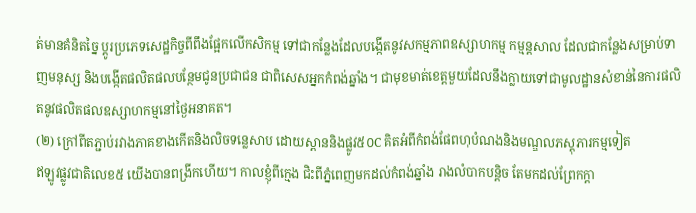ត់មានគំនិតច្នៃ ប្តូរប្រភេទសេដ្ឋកិច្ចពីពឹងផ្អែកលើកសិកម្ម ទៅជាកន្លែងដែលបង្កើតនូវសកម្មភាពឧស្សាហកម្ម កម្មន្តសាល ដែលជាកន្លែងសម្រាប់ទាញមនុស្ស និងបង្កើតផលិតផលបន្ថែមជូនប្រជាជន ជាពិសេសអ្នកកំពង់ឆ្នាំង។ ជាមុខមាត់ខេត្តមួយដែលនឹងក្លាយទៅជាមូលដ្ឋានសំខាន់នៃការផលិតនូវផលិតផលឧស្សាហកម្មនៅថ្ងៃអនាគត។
(២) ក្រៅពីតភ្ជាប់រវាងភាគខាងកើតនិងលិចទន្លេសាប ដោយស្ពាននិងផ្លូវ៥០C គិតអំពីកំពង់ផែពហុបំណងនិងមណ្ឌលភស្តុភារកម្មទៀត
ឥឡូវផ្លូវជាតិលេខ៥ យើងបានពង្រីកហើយ។ កាលខ្ញុំពីក្មេង ជិះពីភ្នំពេញមកដល់កំពង់ឆ្នាំង រាងលំបាកបន្តិច តែមកដល់ព្រែកក្តា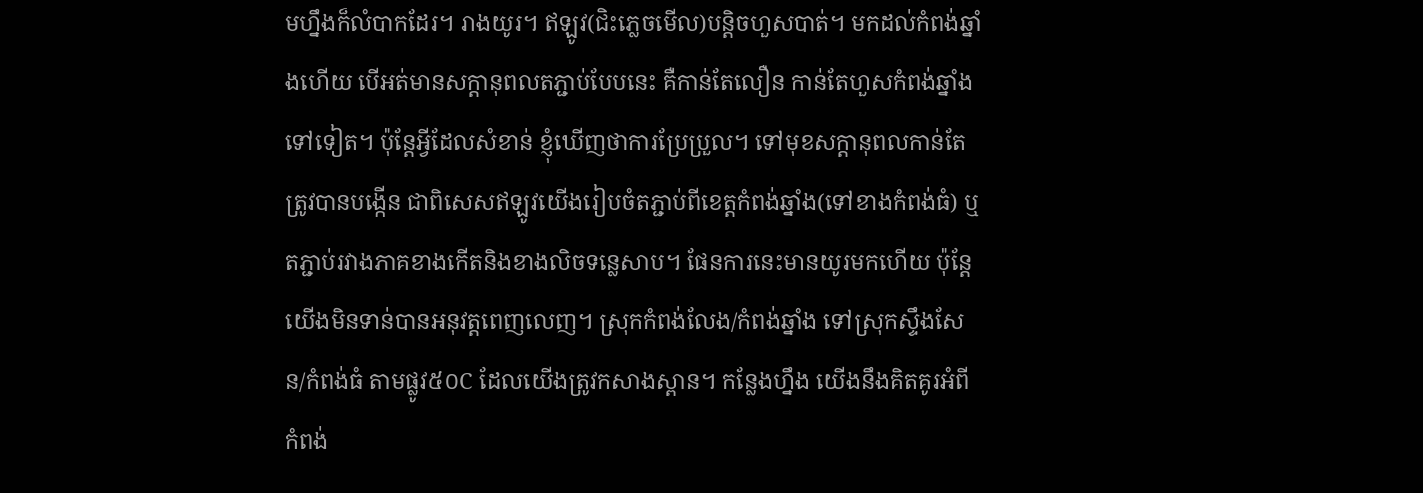មហ្នឹងក៏លំបាកដែរ។ រាងយូរ។ ឥឡូវ(ជិះភ្លេចមើល)បន្តិចហួសបាត់។ មកដល់កំពង់ឆ្នាំងហើយ បើអត់មានសក្តានុពលតភ្ជាប់បែបនេះ គឺកាន់តែលឿន កាន់តែហួសកំពង់ឆ្នាំងទៅទៀត។ ប៉ុន្តែអ្វីដែលសំខាន់ ខ្ញុំឃើញថាការប្រែប្រួល។ ទៅមុខសក្តានុពលកាន់តែត្រូវបានបង្កើន ជាពិសេសឥឡូវយើងរៀបចំតភ្ជាប់ពីខេត្តកំពង់ឆ្នាំង(ទៅខាងកំពង់ធំ) ឬតភ្ជាប់រវាងភាគខាងកើតនិងខាងលិចទន្លេសាប។ ផែនការនេះមានយូរមកហើយ ប៉ុន្តែយើងមិនទាន់បានអនុវត្តពេញលេញ។ ស្រុកកំពង់លែង/កំពង់ឆ្នាំង ទៅស្រុកស្ទឹងសែន/កំពង់ធំ តាមផ្លូវ៥០C ដែលយើងត្រូវកសាងស្ពាន។ កន្លែងហ្នឹង យើងនឹងគិតគូរអំពីកំពង់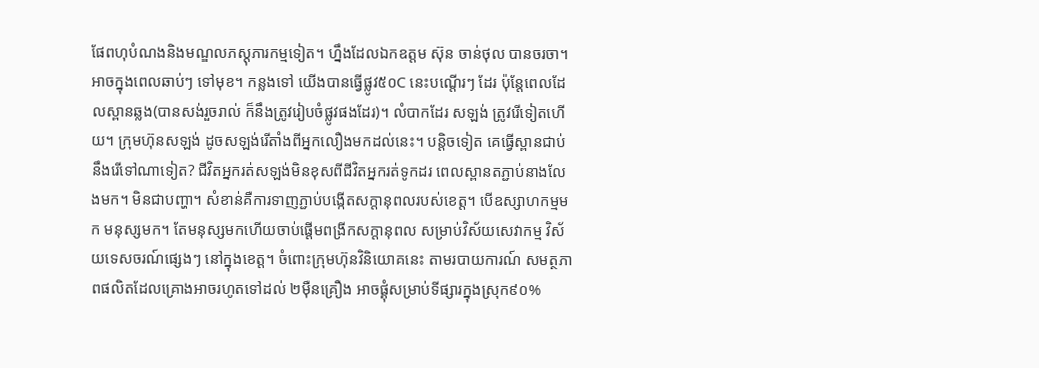ផែពហុបំណងនិងមណ្ឌលភស្តុភារកម្មទៀត។ ហ្នឹងដែលឯកឧត្តម ស៊ុន ចាន់ថុល បានចរចា។ អាចក្នុងពេលឆាប់ៗ ទៅមុខ។ កន្លងទៅ យើងបានធ្វើផ្លូវ៥០C នេះបណ្តើរៗ ដែរ ប៉ុន្តែពេលដែលស្ពានឆ្លង(បានសង់រួចរាល់ ក៏នឹងត្រូវរៀបចំផ្លូវផងដែរ)។ លំបាកដែរ សឡង់ ត្រូវរើទៀតហើយ។ ក្រុមហ៊ុនសឡង់ ដូចសឡង់រើតាំងពីអ្នកលឿងមកដល់នេះ។ បន្តិចទៀត គេធ្វើស្ពានជាប់នឹងរើទៅណាទៀត? ជីវិតអ្នករត់សឡង់មិនខុសពីជីវិតអ្នករត់ទូកដរ ពេលស្ពានតភ្ជាប់នាងលែងមក។ មិនជាបញ្ហា។ សំខាន់គឺការទាញភ្ជាប់បង្កើតសក្តានុពលរបស់ខេត្ត។ បើឧស្សាហកម្មមក មនុស្សមក។ តែមនុស្សមកហើយចាប់ផ្តើមពង្រីកសក្តានុពល សម្រាប់វិស័យសេវាកម្ម វិស័យទេសចរណ៍ផ្សេងៗ នៅក្នុងខេត្ត។ ចំពោះក្រុមហ៊ុនវិនិយោគនេះ តាមរបាយការណ៍ សមត្ថភាពផលិតដែលគ្រោងអាចរហូតទៅដល់ ២ម៉ឺនគ្រឿង អាចផ្គុំសម្រាប់ទីផ្សារក្នុងស្រុក៩០%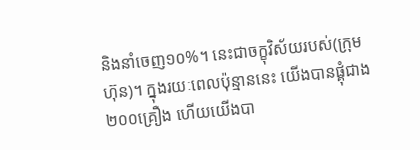និងនាំចេញ១០%។ នេះជាចក្ខុវិស័យរបស់(ក្រុមហ៊ុន)។ ក្នុងរយៈពេលប៉ុន្មាននេះ យើងបានផ្គុំជាង ២០០គ្រឿង ហើយយើងបា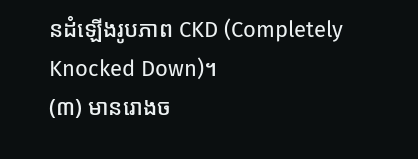នដំឡើងរូបភាព CKD (Completely Knocked Down)។
(៣) មានរោងច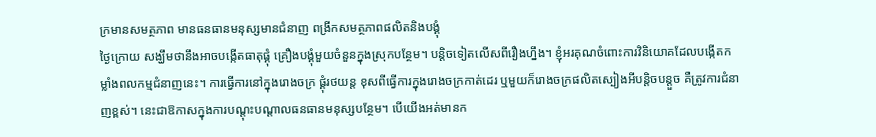ក្រមានសមត្ថភាព មានធនធានមនុស្សមានជំនាញ ពង្រីកសមត្ថភាពផលិតនិងបង្គុំ
ថ្ងៃក្រោយ សង្ឃឹមថានឹងអាចបង្កើតធាតុផ្គុំ គ្រឿងបង្គុំមួយចំនួនក្នុងស្រុកបន្ថែម។ បន្តិចទៀតលើសពីរឿងហ្នឹង។ ខ្ញុំអរគុណចំពោះការវិនិយោគដែលបង្កើតកម្លាំងពលកម្មជំនាញនេះ។ ការធ្វើការនៅក្នុងរោងចក្រ ផ្គុំរថយន្ត ខុសពីធ្វើការក្នុងរោងចក្រកាត់ដេរ ឬមួយក៏រោងចក្រផលិតស្បៀងអីបន្តិចបន្តួច គឺត្រូវការជំនាញខ្ពស់។ នេះជាឱកាសក្នុងការបណ្តុះបណ្តាលធនធានមនុស្សបន្ថែម។ បើយើងអត់មានក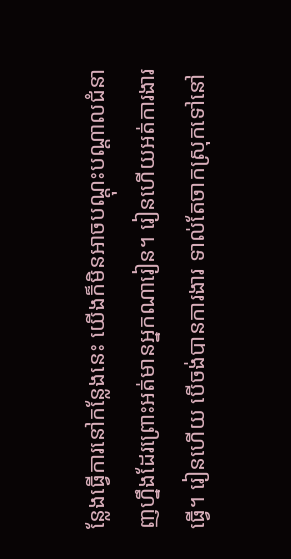ន្លែងធ្វើការនៅកន្លែងនេះ យើងក៏មិនអាចបណ្តុះបណ្តាលជំនាញហ្នឹងដែរព្រោះអត់មានអ្នកណារៀន។ រៀនហើយអត់ការងារធ្វើ។ រៀនហើយ បើចង់បានការងារ ទាល់តែចាកស្រុកទៅនៅ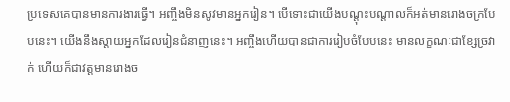ប្រទេសគេបានមានការងារធ្វើ។ អញ្ចឹងមិនសូវមានអ្នករៀន។ បើទោះជាយើងបណ្តុះបណ្តាលក៏អត់មានរោងចក្របែបនេះ។ យើងនឹងស្តាយអ្នកដែលរៀនជំនាញនេះ។ អញ្ចឹងហើយបានជាការរៀបចំបែបនេះ មានលក្ខណៈជាខ្សែច្រវាក់ ហើយក៏ជាវត្តមានរោងច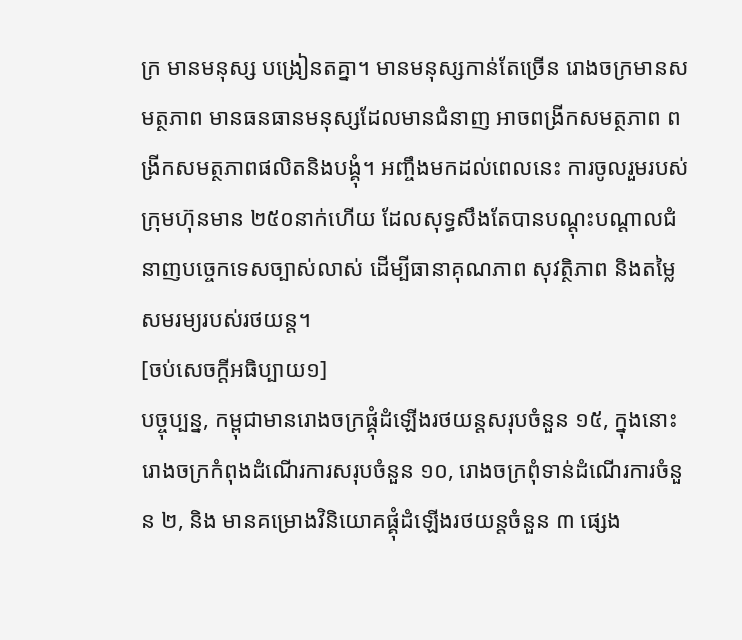ក្រ មានមនុស្ស បង្រៀនតគ្នា។ មានមនុស្សកាន់តែច្រើន រោងចក្រមានសមត្ថភាព មានធនធានមនុស្សដែលមានជំនាញ អាចពង្រីកសមត្ថភាព ពង្រីកសមត្ថភាពផលិតនិងបង្គុំ។ អញ្ចឹងមកដល់ពេលនេះ ការចូលរួមរបស់ក្រុមហ៊ុនមាន ២៥០នាក់ហើយ ដែលសុទ្ធសឹងតែបានបណ្តុះបណ្តាលជំនាញបច្ចេកទេសច្បាស់លាស់ ដើម្បីធានាគុណភាព សុវត្ថិភាព និងតម្លៃសមរម្យរបស់រថយន្ត។
[ចប់សេចក្ដីអធិប្បាយ១]
បច្ចុប្បន្ន, កម្ពុជាមានរោងចក្រផ្គុំដំឡើងរថយន្តសរុបចំនួន ១៥, ក្នុងនោះ រោងចក្រកំពុងដំណើរការសរុបចំនួន ១០, រោងចក្រពុំទាន់ដំណើរការចំនួន ២, និង មានគម្រោងវិនិយោគផ្គុំដំឡើងរថយន្តចំនួន ៣ ផ្សេង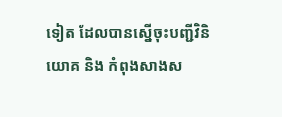ទៀត ដែលបានស្នើចុះបញ្ជីវិនិយោគ និង កំពុងសាងស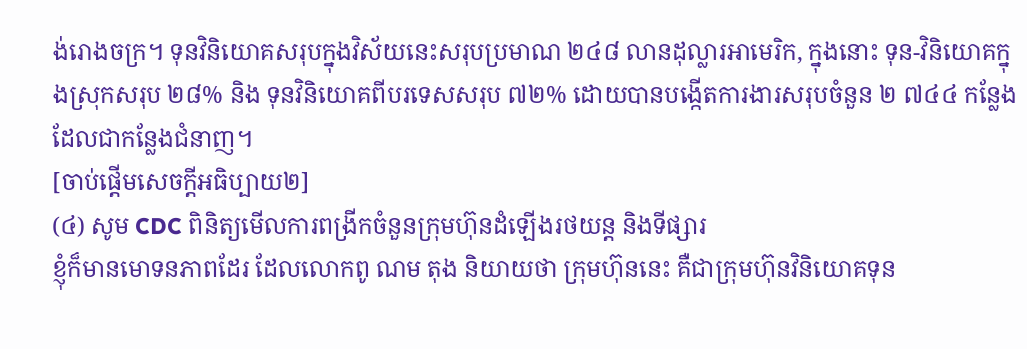ង់រោងចក្រ។ ទុនវិនិយោគសរុបក្នុងវិស័យនេះសរុបប្រមាណ ២៤៨ លានដុល្លារអាមេរិក, ក្នុងនោះ ទុន-វិនិយោគក្នុងស្រុកសរុប ២៨% និង ទុនវិនិយោគពីបរទេសសរុប ៧២% ដោយបានបង្កើតការងារសរុបចំនួន ២ ៧៤៤ កន្លែង ដែលជាកន្លែងជំនាញ។
[ចាប់ផ្ដើមសេចក្ដីអធិប្បាយ២]
(៤) សូម CDC ពិនិត្យមើលការពង្រីកចំនួនក្រុមហ៊ុនដំឡើងរថយន្ត និងទីផ្សារ
ខ្ញុំក៏មានមោទនភាពដែរ ដែលលោកពូ ណម តុង និយាយថា ក្រុមហ៊ុននេះ គឺជាក្រុមហ៊ុនវិនិយោគទុន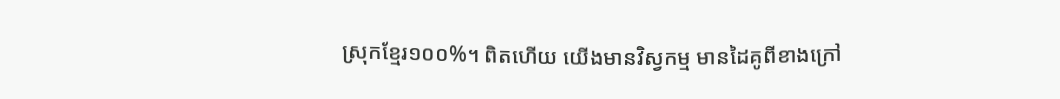ស្រុកខ្មែរ១០០%។ ពិតហើយ យើងមានវិស្វកម្ម មានដៃគូពីខាងក្រៅ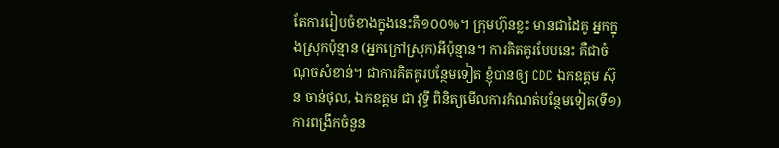តែការរៀបចំខាងក្នុងនេះគឺ១០០%។ ក្រុមហ៊ុនខ្លះ មានជាដៃគូ អ្នកក្នុងស្រុកប៉ុន្មាន (អ្នកក្រៅស្រុក)អីប៉ុន្មាន។ ការគិតគូរបែបនេះ គឺជាចំណុចសំខាន់។ ជាការគិតគូរបន្ថែមទៀត ខ្ញុំបានឲ្យ CDC ឯកឧត្តម ស៊ុន ចាន់ថុល, ឯកឧត្តម ជា វុទ្ធី ពិនិត្យមើលការកំណត់បន្ថែមទៀត(ទី១) ការពង្រីកចំនួន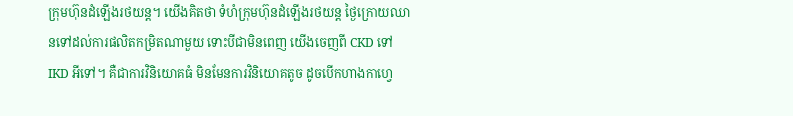ក្រុមហ៊ុនដំឡើងរថយន្ត។ យើងគិតថា ទំហំក្រុមហ៊ុនដំឡើងរថយន្ត ថ្ងៃក្រោយឈានទៅដល់ការផលិតកម្រិតណាមួយ ទោះបីជាមិនពេញ យើងចេញពី CKD ទៅ IKD អីទៅ។ គឺជាការវិនិយោគធំ មិនមែនការវិនិយោគតូច ដូចបើកហាងកាហ្វេ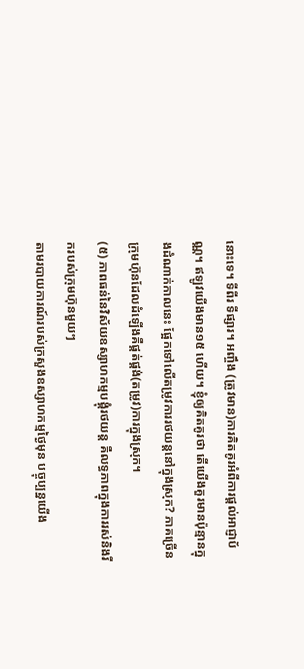នោះទេ។ ទីពីរ ទីផ្សារ។ អញ្ចឹង (ត្រូវមាន)ការគិតគូរអំពីការផ្តល់អាជ្ញាប័ណ្ណ។ ឥឡូវយើងមាន១៥ ហើយ។ ខ្ញុំឲ្យគិតគូរថា តើយើងគួរមានប៉ុន្មានក្នុងដំណាក់កាលនេះ ផ្អែកទៅលើតម្រូវការរថយន្តនៅក្នុងស្រុក? ភាគច្រើនក្រុមហ៊ុនដែលដំឡើងគឺផ្គត់ផ្គង់(តម្រូវ)ការក្នុងស្រុក។
(៥) ភាពធន់នៃវិស័យឧស្សាហកម្មបង្គុំរថយន្ត គឺលទ្ធភាពក្នុងការរស់និងរីករបស់ក្រុមហ៊ុនមួយៗ
តាមរបាយការណ៍របស់ក្រសួងឧស្សាហកម្មថ្ងៃមុន បច្ចុប្បន្នយើង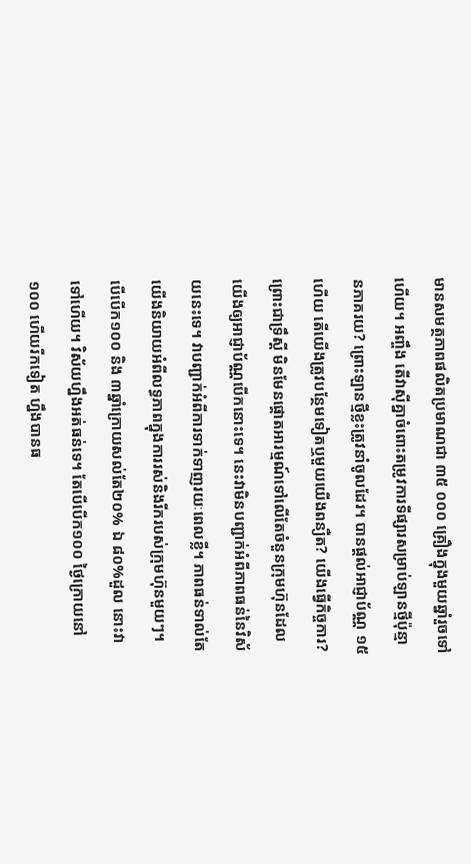មានសមត្ថភាពផលិតប្រមាណជា ៣៥ ០០០ គ្រឿងក្នុងមួយឆ្នាំរួចទៅហើយ។ អញ្ចឹង តើវាស៊ីគ្នាចំពោះតម្រូវការទីផ្សារសម្រាប់ឡានថ្មីប៉ុន្មានភាគរយ? ព្រោះឡានថ្មីខ្លះត្រូវនាំចូលដែរ។ បានផ្តល់អាជ្ញាប័ណ្ណ ១៥ហើយ តើយើងត្រូវបន្ថែមទៀតឬមួយយើងពន្យឺត? យើងធ្វើកិច្ចការ? ព្រោះជាទ្រឹស្តី មិនមែនផ្តោតអារម្មណ៍ទៅលើតែចំនួនក្រុមហ៊ុនដែលយើងឲ្យអាជ្ញាប័ណ្ណបើកនោះទេ។ នេះវាមិនបញ្ជាក់អំពីភាពធន់នៃវិស័យនេះទេ។ វាបញ្ជាក់អំពីការទាក់ទាញរយៈពេលខ្លី។ ភាពធន់ទាល់តែយើងនិយាយអំពីលទ្ធភាពក្នុងការរស់និងរីករបស់ក្រុមហ៊ុនមួយៗ។ បើបើក១០០ និង ៣ឆ្នាំក្រោយសល់តែ២០% ឯ ៨០%ដួល នោះវាទៅហើយ។ វិស័យហ្នឹងអត់ធន់ទេ។ តែបើបើក១០០ ថ្ងៃក្រោយនៅ១០០ ហើយរីកទៀត ហ្នឹងបានធ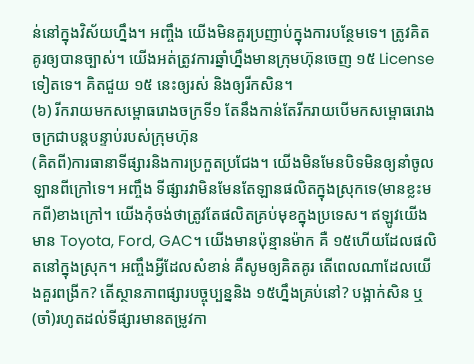ន់នៅក្នុងវិស័យហ្នឹង។ អញ្ចឹង យើងមិនគួរប្រញាប់ក្នុងការបន្ថែមទេ។ ត្រូវគិតគូរឲ្យបានច្បាស់។ យើងអត់ត្រូវការឆ្នាំហ្នឹងមានក្រុមហ៊ុនចេញ ១៥ License ទៀតទេ។ គិតជួយ ១៥ នេះឲ្យរស់ និងឲ្យរីកសិន។
(៦) រីករាយមកសម្ពោធរោងចក្រទី១ តែនឹងកាន់តែរីករាយបើមកសម្ពោធរោងចក្រជាបន្តបន្ទាប់របស់ក្រុមហ៊ុន
(គិតពី)ការធានាទីផ្សារនិងការប្រកួតប្រជែង។ យើងមិនមែនបិទមិនឲ្យនាំចូលឡានពីក្រៅទេ។ អញ្ចឹង ទីផ្សារវាមិនមែនតែឡានផលិតក្នុងស្រុកទេ(មានខ្លះមកពី)ខាងក្រៅ។ យើងកុំចង់ថាត្រូវតែផលិតគ្រប់មុខក្នុងប្រទេស។ ឥឡូវយើងមាន Toyota, Ford, GAC។ យើងមានប៉ុន្មានម៉ាក គឺ ១៥ហើយដែលផលិតនៅក្នុងស្រុក។ អញ្ចឹងអ្វីដែលសំខាន់ គឺសូមឲ្យគិតគូរ តើពេលណាដែលយើងគួរពង្រីក? តើស្ថានភាពផ្សារបច្ចុប្បន្ននិង ១៥ហ្នឹងគ្រប់នៅ? បង្អាក់សិន ឬ(ចាំ)រហូតដល់ទីផ្សារមានតម្រូវកា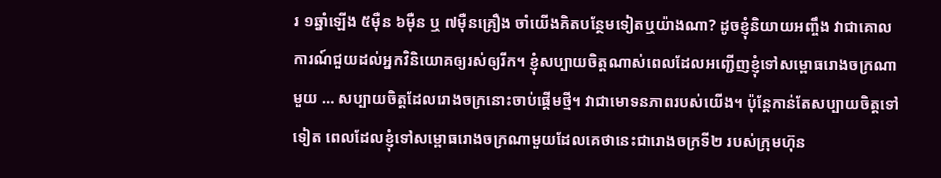រ ១ឆ្នាំឡើង ៥ម៉ឺន ៦ម៉ឺន ឬ ៧ម៉ឺនគ្រឿង ចាំយើងគិតបន្ថែមទៀតឬយ៉ាងណា? ដូចខ្ញុំនិយាយអញ្ចឹង វាជាគោលការណ៍ជួយដល់អ្នកវិនិយោគឲ្យរស់ឲ្យរីក។ ខ្ញុំសប្បាយចិត្តណាស់ពេលដែលអញ្ជើញខ្ញុំទៅសម្ពោធរោងចក្រណាមួយ … សប្បាយចិត្តដែលរោងចក្រនោះចាប់ផ្តើមថ្មី។ វាជាមោទនភាពរបស់យើង។ ប៉ុន្តែកាន់តែសប្បាយចិត្តទៅទៀត ពេលដែលខ្ញុំទៅសម្ពោធរោងចក្រណាមួយដែលគេថានេះជារោងចក្រទី២ របស់ក្រុមហ៊ុន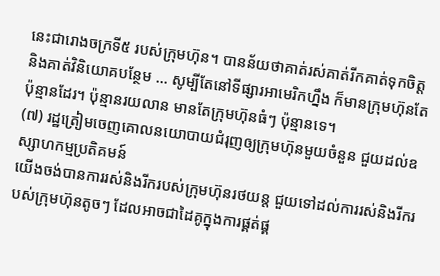នេះជារោងចក្រទី៥ របស់ក្រុមហ៊ុន។ បានន័យថាគាត់រស់គាត់រីកគាត់ទុកចិត្ត និងគាត់វិនិយោគបន្ថែម … សូម្បីតែនៅទីផ្សារអាមេរិកហ្នឹង ក៏មានក្រុមហ៊ុនតែប៉ុន្មានដែរ។ ប៉ុន្មានរយលាន មានតែក្រុមហ៊ុនធំៗ ប៉ុន្មានទេ។
(៧) រដ្ឋត្រៀមចេញគោលនយោបាយជំរុញឲ្យក្រុមហ៊ុនមួយចំនួន ជួយដល់ឧស្សាហកម្មប្រតិគមន៍
យើងចង់បានការរស់និងរីករបស់ក្រុមហ៊ុនរថយន្ត ជួយទៅដល់ការរស់និងរីករបស់ក្រុមហ៊ុនតូចៗ ដែលអាចជាដៃគូក្នុងការផ្គត់ផ្គ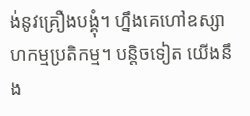ង់នូវគ្រឿងបង្គុំ។ ហ្នឹងគេហៅឧស្សាហកម្មប្រតិកម្ម។ បន្តិចទៀត យើងនឹង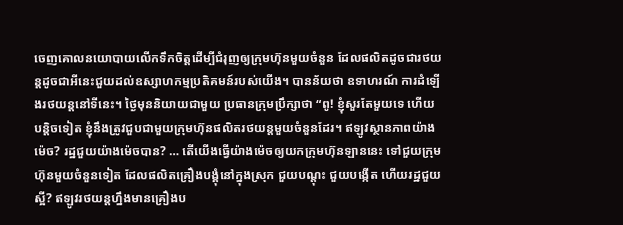ចេញគោលនយោបាយលើកទឹកចិត្តដើម្បីជំរុញឲ្យក្រុមហ៊ុនមួយចំនួន ដែលផលិតដូចជារថយន្តដូចជាអីនេះជួយដល់ឧស្សាហកម្មប្រតិគមន៍របស់យើង។ បានន័យថា ឧទាហរណ៍ ការដំឡើងរថយន្តនៅទីនេះ។ ថ្ងៃមុននិយាយជាមួយ ប្រធានក្រុមប្រឹក្សាថា “ពូ! ខ្ញុំសួរតែមួយទេ ហើយបន្តិចទៀត ខ្ញុំនឹងត្រូវជួបជាមួយក្រុមហ៊ុនផលិតរថយន្តមួយចំនួនដែរ។ ឥឡូវស្ថានភាពយ៉ាងម៉េច? រដ្ឋជួយយ៉ាងម៉េចបាន? … តើយើងធ្វើយ៉ាងម៉េចឲ្យយកក្រុមហ៊ុនឡាននេះ ទៅជួយក្រុមហ៊ុនមួយចំនួនទៀត ដែលផលិតគ្រឿងបង្គុំនៅក្នុងស្រុក ជួយបណ្តុះ ជួយបង្កើត ហើយរដ្ឋជួយស្អី? ឥឡូវរថយន្តហ្នឹងមានគ្រឿងប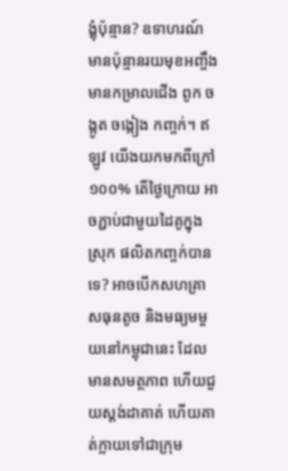ង្គុំប៉ុន្មាន? ឧទាហរណ៍ មានប៉ុន្មានរយមុខអញ្ចឹង មានកម្រាលជើង ពូក ចង្កូត ចង្កៀង កញ្ចក់។ ឥឡូវ យើងយកមកពីក្រៅ១០០% តើថ្ងៃក្រោយ អាចភ្ជាប់ជាមួយដៃគូក្នុងស្រុក ផលិតកញ្ចក់បានទេ? អាចបើកសហគ្រាសធុនតូច និងមធ្យមមួយនៅកម្ពុជានេះ ដែលមានសមត្ថភាព ហើយជួយស្តង់ដាគាត់ ហើយគាត់ក្លាយទៅជាក្រុម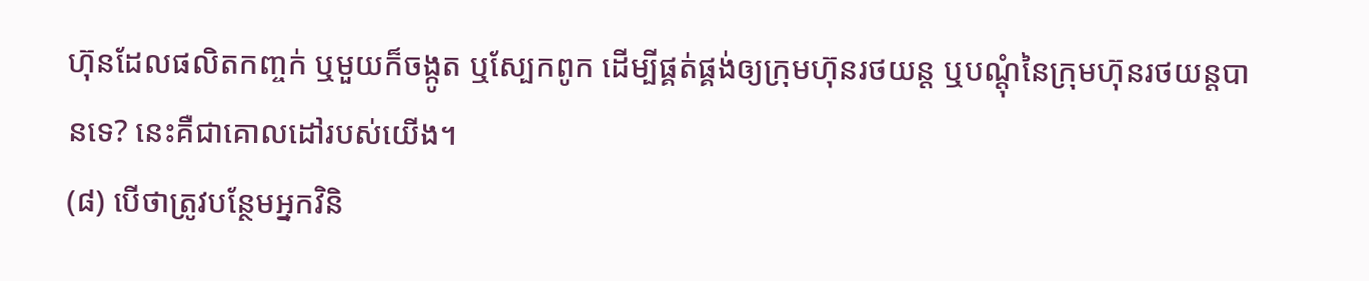ហ៊ុនដែលផលិតកញ្ចក់ ឬមួយក៏ចង្កូត ឬស្បែកពូក ដើម្បីផ្គត់ផ្គង់ឲ្យក្រុមហ៊ុនរថយន្ត ឬបណ្តុំនៃក្រុមហ៊ុនរថយន្តបានទេ? នេះគឺជាគោលដៅរបស់យើង។
(៨) បើថាត្រូវបន្ថែមអ្នកវិនិ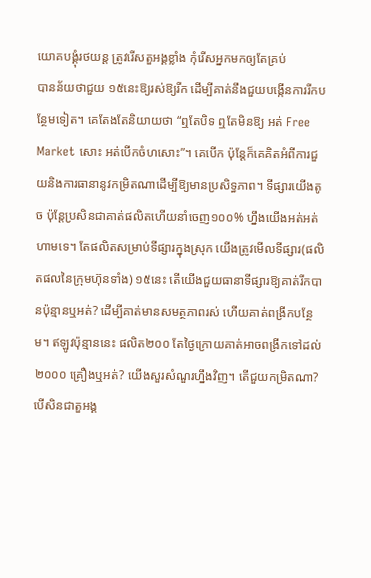យោគបង្គុំរថយន្ត ត្រូវរើសតួអង្គខ្លាំង កុំរើសអ្នកមកឲ្យតែគ្រប់
បានន័យថាជួយ ១៥នេះឱ្យរស់ឱ្យរីក ដើម្បីគាត់នឹងជួយបង្កើនការរីកបន្ថែមទៀត។ គេតែងតែនិយាយថា “ឮតែបិទ ឮតែមិនឱ្យ អត់ Free Market សោះ អត់បើកចំហសោះ”។ គេបើក ប៉ុន្តែក៏គេគិតអំពីការជួយនិងការធានានូវកម្រិតណាដើម្បីឱ្យមានប្រសិទ្ធភាព។ ទីផ្សារយើងតូច ប៉ុន្តែប្រសិនជាគាត់ផលិតហើយនាំចេញ១០០% ហ្នឹងយើងអត់អត់ហាមទេ។ តែផលិតសម្រាប់ទីផ្សារក្នុងស្រុក យើងត្រូវមើលទីផ្សារ(ផលិតផលនៃក្រុមហ៊ុនទាំង) ១៥នេះ តើយើងជួយធានាទីផ្សារឱ្យគាត់រីកបានប៉ុន្មានឬអត់? ដើម្បីគាត់មានសមត្ថភាពរស់ ហើយគាត់ពង្រីកបន្ថែម។ ឥឡូវប៉ុន្មាននេះ ផលិត២០០ តែថ្ងៃក្រោយគាត់អាចពង្រីកទៅដល់ ២០០០ គ្រឿងឬអត់? យើងសួរសំណួរហ្នឹងវិញ។ តើជួយកម្រិតណា? បើសិនជាតួអង្គ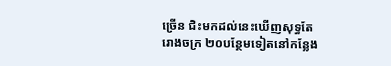ច្រើន ជិះមកដល់នេះឃើញសុទ្ធតែរោងចក្រ ២០បន្ថែមទៀតនៅកន្លែង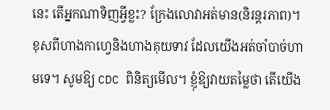នេះ តើអ្នកណាទិញអ្វីខ្លះ? ក្រែងលោវាអត់មាន(និរន្តរភាព)។ ខុសពីហាងកាហ្វេនិងហាងគុយទាវ ដែលយើងអត់ចាំបាច់ហាមទេ។ សូមឱ្យ CDC ពិនិត្យមើល។ ខ្ញុំឱ្យវាយតម្លៃថា តើយើង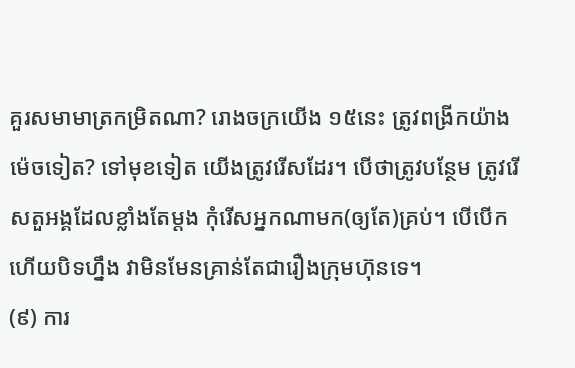គួរសមាមាត្រកម្រិតណា? រោងចក្រយើង ១៥នេះ ត្រូវពង្រីកយ៉ាងម៉េចទៀត? ទៅមុខទៀត យើងត្រូវរើសដែរ។ បើថាត្រូវបន្ថែម ត្រូវរើសតួអង្គដែលខ្លាំងតែម្ដង កុំរើសអ្នកណាមក(ឲ្យតែ)គ្រប់។ បើបើកហើយបិទហ្នឹង វាមិនមែនគ្រាន់តែជារឿងក្រុមហ៊ុនទេ។
(៩) ការ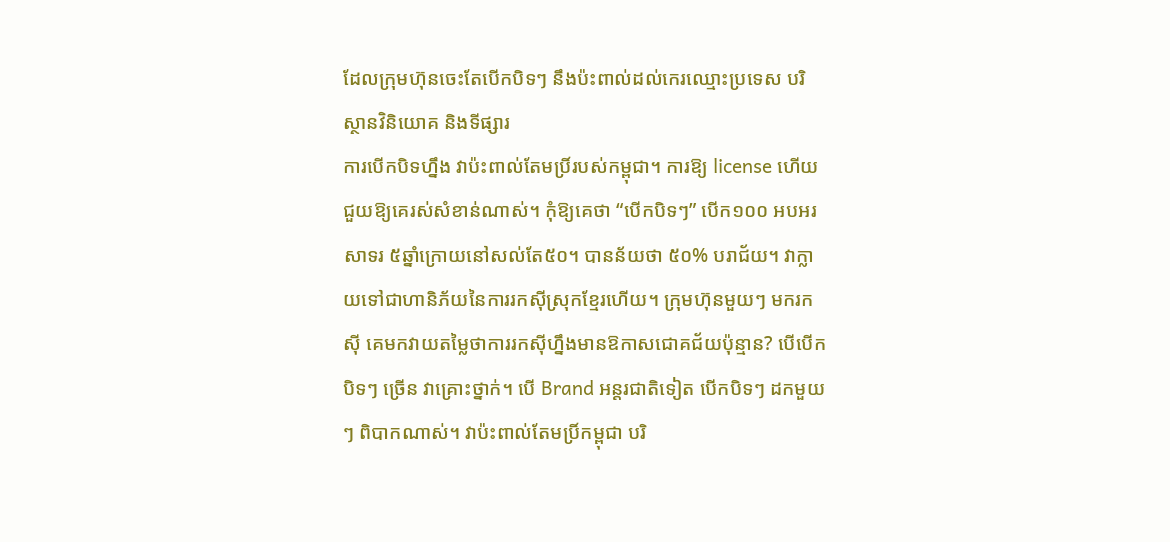ដែលក្រុមហ៊ុនចេះតែបើកបិទៗ នឹងប៉ះពាល់ដល់កេរឈ្មោះប្រទេស បរិស្ថានវិនិយោគ និងទីផ្សារ
ការបើកបិទហ្នឹង វាប៉ះពាល់តែមប្រិ៍របស់កម្ពុជា។ ការឱ្យ license ហើយជួយឱ្យគេរស់សំខាន់ណាស់។ កុំឱ្យគេថា “បើកបិទៗ” បើក១០០ អបអរសាទរ ៥ឆ្នាំក្រោយនៅសល់តែ៥០។ បានន័យថា ៥០% បរាជ័យ។ វាក្លាយទៅជាហានិភ័យនៃការរកស៊ីស្រុកខ្មែរហើយ។ ក្រុមហ៊ុនមួយៗ មករកស៊ី គេមកវាយតម្លៃថាការរកស៊ីហ្នឹងមានឱកាសជោគជ័យប៉ុន្មាន? បើបើកបិទៗ ច្រើន វាគ្រោះថ្នាក់។ បើ Brand អន្តរជាតិទៀត បើកបិទៗ ដកមួយៗ ពិបាកណាស់។ វាប៉ះពាល់តែមប្រិ៍កម្ពុជា បរិ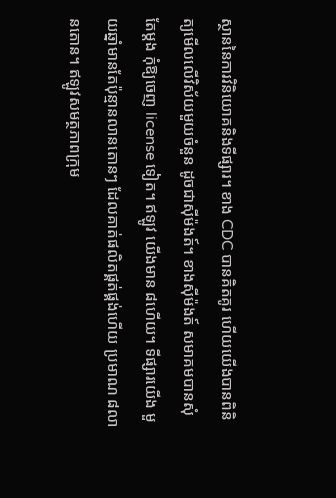ស្ថាននៃការវិនិយោគនិងទីផ្សារ។ ខាង CDC បានគិតគូរ ហើយយើងបានពិនិត្យមើលលើវិស័យមួយចំនួន ដូចជាស៊ីម៉ងត៍។ ខាងស៊ីម៉ងត៍ សមាគមបានសុំតែម្តង កុំឱ្យចេញ license ទៀត។ ឥឡូវ យើងមាន ៨ហើយ។ ទីផ្សារយើង មួយឆ្នាំមានតែប៉ុន្មានលានតោនៗ ដែលគាត់ផលិតផ្គត់ផ្គង់ហើយ ប្រមាណ ៨លានតោន។ ឥឡូវសមត្ថភាពក្រុម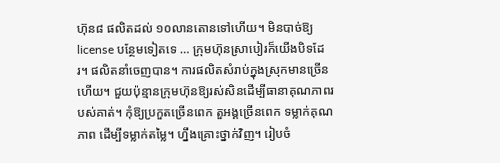ហ៊ុន៨ ផលិតដល់ ១០លានតោនទៅហើយ។ មិនបាច់ឱ្យ license បន្ថែមទៀតទេ … ក្រុមហ៊ុនស្រាបៀរក៏យើងបិទដែរ។ ផលិតនាំចេញបាន។ ការផលិតសំរាប់ក្នុងស្រុកមានច្រើនហើយ។ ជួយប៉ុន្មានក្រុមហ៊ុនឱ្យរស់សិនដើម្បីធានាគុណភាពរបស់គាត់។ កុំឱ្យប្រកួតច្រើនពេក តួអង្គច្រើនពេក ទម្លាក់គុណភាព ដើម្បីទម្លាក់តម្លៃ។ ហ្នឹងគ្រោះថ្នាក់វិញ។ រៀបចំ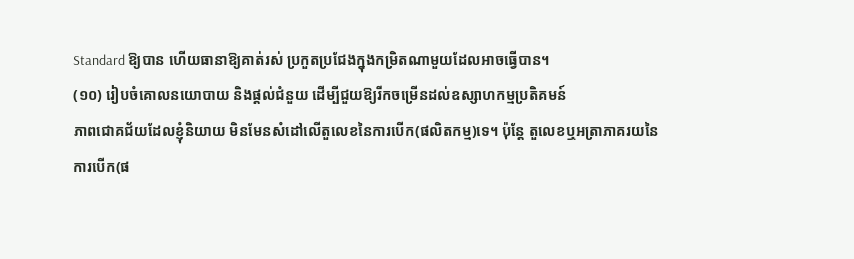Standard ឱ្យបាន ហើយធានាឱ្យគាត់រស់ ប្រកួតប្រជែងក្នុងកម្រិតណាមួយដែលអាចធ្វើបាន។
(១០) រៀបចំគោលនយោបាយ និងផ្តល់ជំនួយ ដើម្បីជួយឱ្យរីកចម្រើនដល់ឧស្សាហកម្មប្រតិគមន៍
ភាពជោគជ័យដែលខ្ញុំនិយាយ មិនមែនសំដៅលើតួលេខនៃការបើក(ផលិតកម្ម)ទេ។ ប៉ុន្តែ តួលេខឬអត្រាភាគរយនៃការបើក(ផ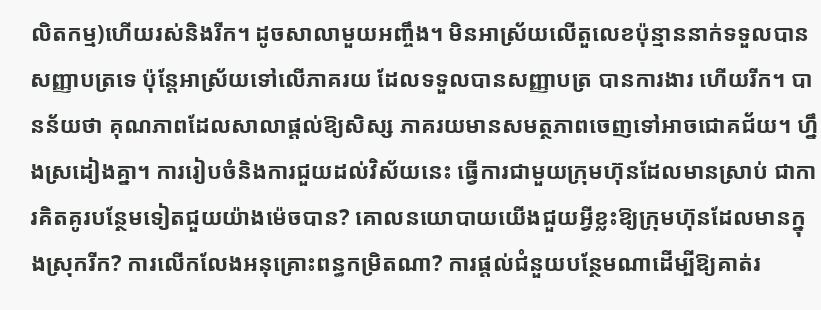លិតកម្ម)ហើយរស់និងរីក។ ដូចសាលាមួយអញ្ចឹង។ មិនអាស្រ័យលើតួលេខប៉ុន្មាននាក់ទទួលបានសញ្ញាបត្រទេ ប៉ុន្តែអាស្រ័យទៅលើភាគរយ ដែលទទួលបានសញ្ញាបត្រ បានការងារ ហើយរីក។ បានន័យថា គុណភាពដែលសាលាផ្តល់ឱ្យសិស្ស ភាគរយមានសមត្ថភាពចេញទៅអាចជោគជ័យ។ ហ្នឹងស្រដៀងគ្នា។ ការរៀបចំនិងការជួយដល់វិស័យនេះ ធ្វើការជាមួយក្រុមហ៊ុនដែលមានស្រាប់ ជាការគិតគូរបន្ថែមទៀតជួយយ៉ាងម៉េចបាន? គោលនយោបាយយើងជួយអ្វីខ្លះឱ្យក្រុមហ៊ុនដែលមានក្នុងស្រុករីក? ការលើកលែងអនុគ្រោះពន្ធកម្រិតណា? ការផ្តល់ជំនួយបន្ថែមណាដើម្បីឱ្យគាត់រ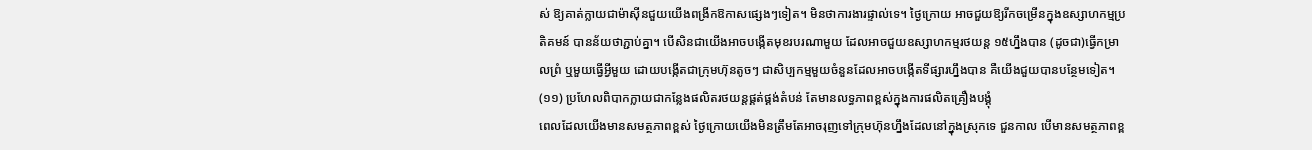ស់ ឱ្យគាត់ក្លាយជាម៉ាស៊ីនជួយយើងពង្រីកឱកាសផ្សេងៗទៀត។ មិនថាការងារផ្ទាល់ទេ។ ថ្ងៃក្រោយ អាចជួយឱ្យរីកចម្រើនក្នុងឧស្សាហកម្មប្រតិគមន៍ បានន័យថាភ្ជាប់គ្នា។ បើសិនជាយើងអាចបង្កើតមុខរបរណាមួយ ដែលអាចជួយឧស្សាហកម្មរថយន្ត ១៥ហ្នឹងបាន (ដូចជា)ធ្វើកម្រាលព្រំ ឬមួយធ្វើអ្វីមួយ ដោយបង្កើតជាក្រុមហ៊ុនតូចៗ ជាសិប្បកម្មមួយចំនួនដែលអាចបង្កើតទីផ្សារហ្នឹងបាន គឺយើងជួយបានបន្ថែមទៀត។
(១១) ប្រហែលពិបាកក្លាយជាកន្លែងផលិតរថយន្តផ្គត់ផ្គង់តំបន់ តែមានលទ្ធភាពខ្ពស់ក្នុងការផលិតគ្រឿងបង្គុំ
ពេលដែលយើងមានសមត្ថភាពខ្ពស់ ថ្ងៃក្រោយយើងមិនត្រឹមតែអាចរុញទៅក្រុមហ៊ុនហ្នឹងដែលនៅក្នុងស្រុកទេ ជួនកាល បើមានសមត្ថភាពខ្ព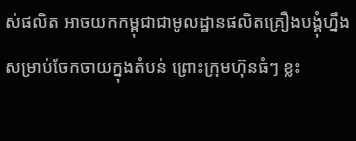ស់ផលិត អាចយកកម្ពុជាជាមូលដ្ឋានផលិតគ្រឿងបង្គុំហ្នឹង សម្រាប់ចែកចាយក្នុងតំបន់ ព្រោះក្រុមហ៊ុនធំៗ ខ្លះ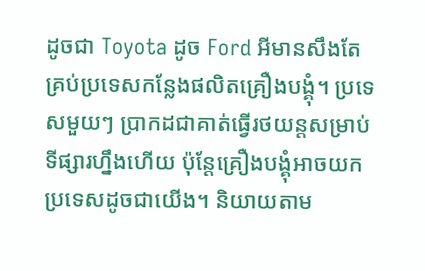ដូចជា Toyota ដូច Ford អីមានសឹងតែគ្រប់ប្រទេសកន្លែងផលិតគ្រឿងបង្គុំ។ ប្រទេសមួយៗ ប្រាកដជាគាត់ធ្វើរថយន្តសម្រាប់ទីផ្សារហ្នឹងហើយ ប៉ុន្តែគ្រឿងបង្គុំអាចយកប្រទេសដូចជាយើង។ និយាយតាម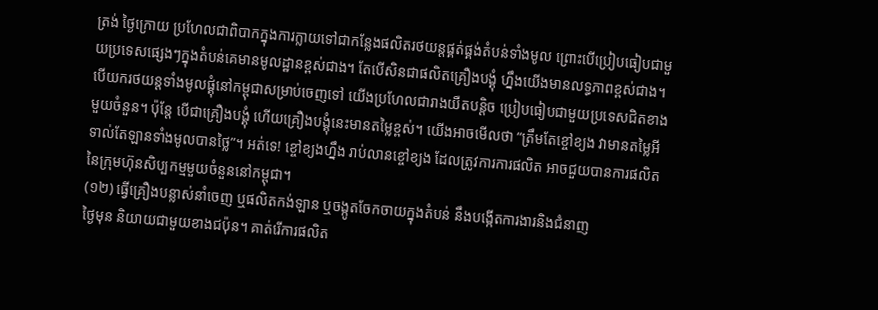ត្រង់ ថ្ងៃក្រោយ ប្រហែលជាពិបាកក្នុងការក្លាយទៅជាកន្លែងផលិតរថយន្តផ្គត់ផ្គង់តំបន់ទាំងមូល ព្រោះបើប្រៀបធៀបជាមួយប្រទេសផ្សេងៗក្នុងតំបន់គេមានមូលដ្ឋានខ្ពស់ជាង។ តែបើសិនជាផលិតគ្រឿងបង្គុំ ហ្នឹងយើងមានលទ្ធភាពខ្ពស់ជាង។ បើយករថយន្តទាំងមូលផ្គុំនៅកម្ពុជាសម្រាប់ចេញទៅ យើងប្រហែលជារាងយឺតបន្តិច ប្រៀបធៀបជាមួយប្រទេសជិតខាងមួយចំនួន។ ប៉ុន្តែ បើជាគ្រឿងបង្គុំ ហើយគ្រឿងបង្គុំនេះមានតម្លៃខ្ពស់។ យើងអាចមើលថា “ត្រឹមតែខ្ចៅខ្យង វាមានតម្លៃអី ទាល់តែឡានទាំងមូលបានថ្លៃ”។ អត់ទេ! ខ្ចៅខ្យងហ្នឹង រាប់លានខ្ចៅខ្យង ដែលត្រូវការការផលិត អាចជួយបានការផលិតនៃក្រុមហ៊ុនសិប្បកម្មមួយចំនួននៅកម្ពុជា។
(១២) ធ្វើគ្រឿងបន្លាស់នាំចេញ ឬផលិតកង់ឡាន ឬចង្កូតចែកចាយក្នុងតំបន់ នឹងបង្កើតការងារនិងជំនាញ
ថ្ងៃមុន និយាយជាមួយខាងជប៉ុន។ គាត់រើការផលិត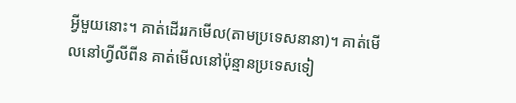អ្វីមួយនោះ។ គាត់ដើររកមើល(តាមប្រទេសនានា)។ គាត់មើលនៅហ្វីលីពីន គាត់មើលនៅប៉ុន្មានប្រទេសទៀ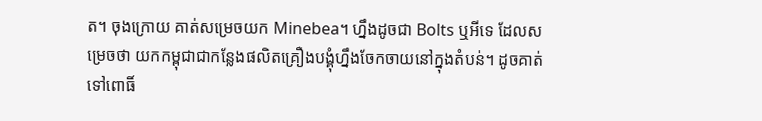ត។ ចុងក្រោយ គាត់សម្រេចយក Minebea។ ហ្នឹងដូចជា Bolts ឬអីទេ ដែលសម្រេចថា យកកម្ពុជាជាកន្លែងផលិតគ្រឿងបង្គុំហ្នឹងចែកចាយនៅក្នុងតំបន់។ ដូចគាត់ទៅពោធិ៍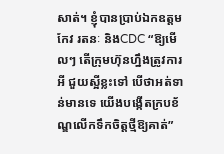សាត់។ ខ្ញុំបានប្រាប់ឯកឧត្តម កែវ រតនៈ និងCDC “ឱ្យមើលៗ តើក្រុមហ៊ុនហ្នឹងត្រូវការអី ជួយស្អីខ្លះទៅ បើថាអត់ទាន់មានទេ យើងបង្កើតក្របខ័ណ្ឌលើកទឹកចិត្តថ្មីឱ្យគាត់”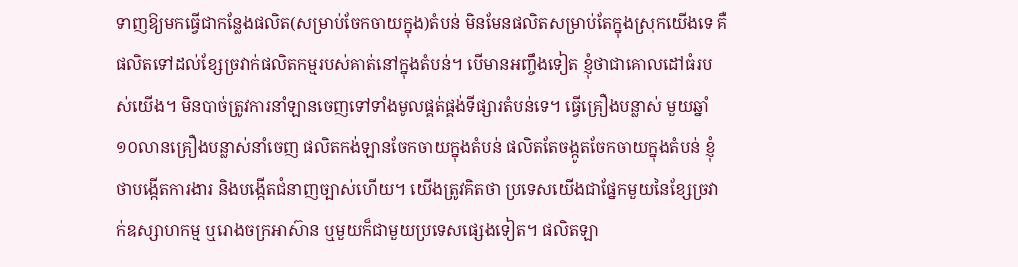ទាញឱ្យមកធ្វើជាកន្លែងផលិត(សម្រាប់ចែកចាយក្នុង)តំបន់ មិនមែនផលិតសម្រាប់តែក្នុងស្រុកយើងទេ គឺផលិតទៅដល់ខ្សែច្រវាក់ផលិតកម្មរបស់គាត់នៅក្នុងតំបន់។ បើមានអញ្ចឹងទៀត ខ្ញុំថាជាគោលដៅធំរបស់យើង។ មិនបាច់ត្រូវការនាំឡានចេញទៅទាំងមូលផ្គត់ផ្គង់ទីផ្សារតំបន់ទេ។ ធ្វើគ្រឿងបន្លាស់ មួយឆ្នាំ ១០លានគ្រឿងបន្លាស់នាំចេញ ផលិតកង់ឡានចែកចាយក្នុងតំបន់ ផលិតតែចង្កូតចែកចាយក្នុងតំបន់ ខ្ញុំថាបង្កើតការងារ និងបង្កើតជំនាញច្បាស់ហើយ។ យើងត្រូវគិតថា ប្រទេសយើងជាផ្នែកមួយនៃខ្សែច្រវាក់ឧស្សាហកម្ម ឬរោងចក្រអាស៊ាន ឬមួយក៏ជាមួយប្រទេសផ្សេងទៀត។ ផលិតឡា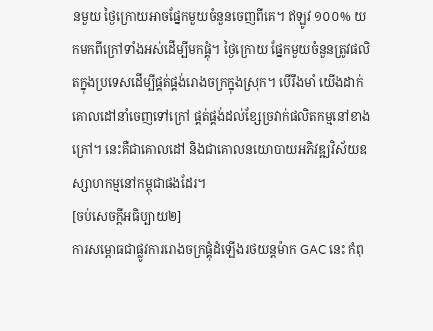នមួយ ថ្ងៃក្រោយអាចផ្នែកមួយចំនួនចេញពីគេ។ ឥឡូវ ១០០% យកមកពីក្រៅទាំងអស់ដើម្បីមកផ្គុំ។ ថ្ងៃក្រោយ ផ្នែកមួយចំនួនត្រូវផលិតក្នុងប្រទេសដើម្បីផ្គត់ផ្គង់រោងចក្រក្នុងស្រុក។ បើរឹងមាំ យើងដាក់គោលដៅនាំចេញទៅក្រៅ ផ្គត់ផ្គង់ដល់ខ្សែច្រវាក់ផលិតកម្មនៅខាងក្រៅ។ នេះគឺជាគោលដៅ និងជាគោលនយោបាយអភិវឌ្ឍវិស័យឧស្សាហកម្មនៅកម្ពុជាផងដែរ។
[ចប់សេចក្ដីអធិប្បាយ២]
ការសម្ពោធជាផ្លូវការរោងចក្រផ្គុំដំឡើងរថយន្តម៉ាក GAC នេះ កំពុ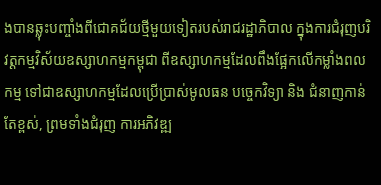ងបានឆ្លុះបញ្ចាំងពីជោគជ័យថ្មីមួយទៀតរបស់រាជរដ្ឋាភិបាល ក្នុងការជំរុញបរិវត្តកម្មវិស័យឧស្សាហកម្មកម្ពុជា ពីឧស្សាហកម្មដែលពឹងផ្អែកលើកម្លាំងពលកម្ម ទៅជាឧស្សាហកម្មដែលប្រើប្រាស់មូលធន បច្ចេកវិទ្យា និង ជំនាញកាន់តែខ្ពស់, ព្រមទាំងជំរុញ ការអភិវឌ្ឍ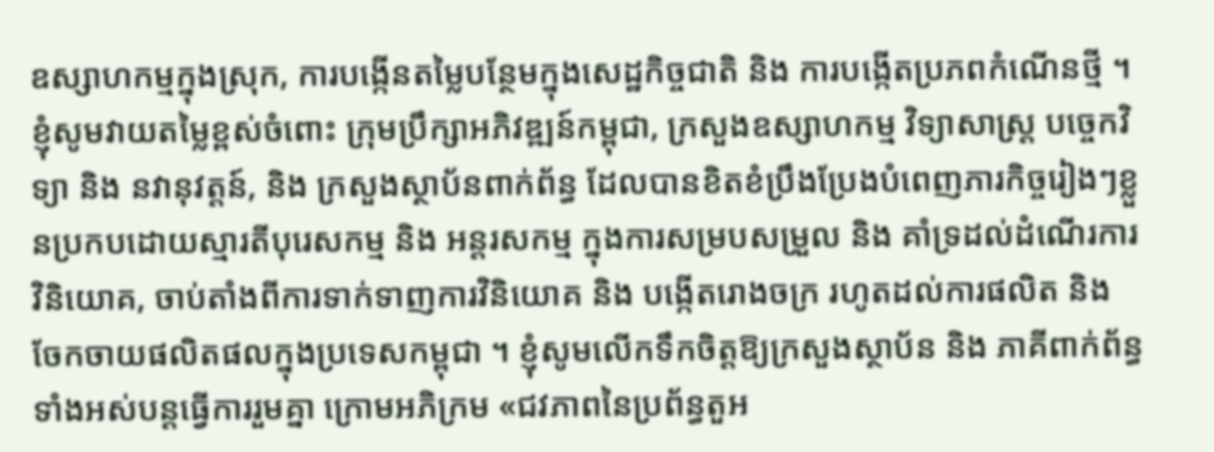ឧស្សាហកម្មក្នុងស្រុក, ការបង្កើនតម្លៃបន្ថែមក្នុងសេដ្ឋកិច្ចជាតិ និង ការបង្កើតប្រភពកំណើនថ្មី ។
ខ្ញុំសូមវាយតម្លៃខ្ពស់ចំពោះ ក្រុមប្រឹក្សាអភិវឌ្ឍន៍កម្ពុជា, ក្រសួងឧស្សាហកម្ម វិទ្យាសាស្ត្រ បច្ចេកវិទ្យា និង នវានុវត្តន៍, និង ក្រសួងស្ថាប័នពាក់ព័ន្ធ ដែលបានខិតខំប្រឹងប្រែងបំពេញភារកិច្ចរៀងៗខ្លួនប្រកបដោយស្មារតីបុរេសកម្ម និង អន្តរសកម្ម ក្នុងការសម្របសម្រួល និង គាំទ្រដល់ដំណើរការ វិនិយោគ, ចាប់តាំងពីការទាក់ទាញការវិនិយោគ និង បង្កើតរោងចក្រ រហូតដល់ការផលិត និង ចែកចាយផលិតផលក្នុងប្រទេសកម្ពុជា ។ ខ្ញុំសូមលើកទឹកចិត្តឱ្យក្រសួងស្ថាប័ន និង ភាគីពាក់ព័ន្ធទាំងអស់បន្តធ្វើការរួមគ្នា ក្រោមអភិក្រម «ជវភាពនៃប្រព័ន្ធតួអ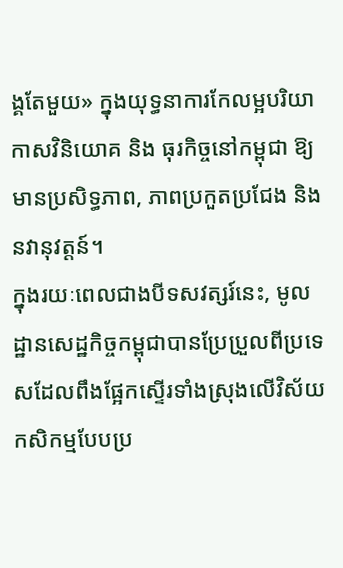ង្គតែមួយ» ក្នុងយុទ្ធនាការកែលម្អបរិយាកាសវិនិយោគ និង ធុរកិច្ចនៅកម្ពុជា ឱ្យមានប្រសិទ្ធភាព, ភាពប្រកួតប្រជែង និង នវានុវត្តន៍។
ក្នុងរយៈពេលជាងបីទសវត្សរ៍នេះ, មូលដ្ឋានសេដ្ឋកិច្ចកម្ពុជាបានប្រែប្រួលពីប្រទេសដែលពឹងផ្អែកស្ទើរទាំងស្រុងលើវិស័យកសិកម្មបែបប្រ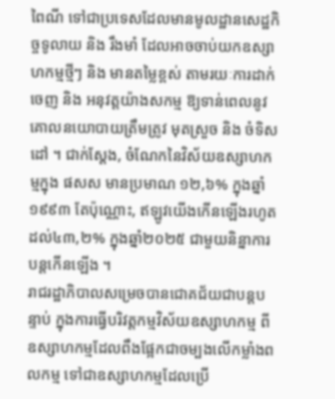ពៃណី ទៅជាប្រទេសដែលមានមូលដ្ឋានសេដ្ឋកិច្ចទូលាយ និង រឹងមាំ ដែលអាចចាប់យកឧស្សាហកម្មថ្មីៗ និង មានតម្លៃខ្ពស់ តាមរយៈការដាក់ចេញ និង អនុវត្តយ៉ាងសកម្ម ឱ្យទាន់ពេលនូវគោលនយោបាយត្រឹមត្រូវ មុតស្រួច និង ចំទិសដៅ ។ ជាក់ស្តែង, ចំណែកនៃវិស័យឧស្សាហកម្មក្នុង ផសស មានប្រមាណ ១២,៦% ក្នុងឆ្នាំ១៩៩៣ តែប៉ុណ្ណោះ, ឥឡូវយើងកើនឡើងរហូតដល់៤៣,២% ក្នុងឆ្នាំ២០២៥ ជាមួយនិន្នាការបន្តកើនឡើង ។
រាជរដ្ឋាភិបាលសម្រេចបានជោគជ័យជាបន្តបន្ទាប់ ក្នុងការធ្វើបរិវត្តកម្មវិស័យឧស្សាហកម្ម ពីឧស្សាហកម្មដែលពឹងផ្អែកជាចម្បងលើកម្លាំងពលកម្ម ទៅជាឧស្សាហកម្មដែលប្រើ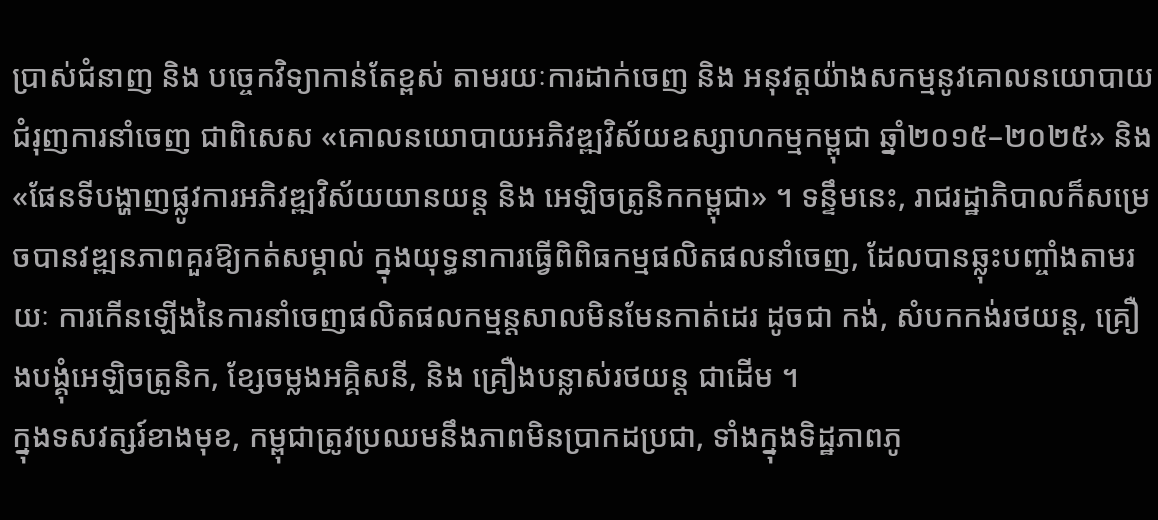ប្រាស់ជំនាញ និង បច្ចេកវិទ្យាកាន់តែខ្ពស់ តាមរយៈការដាក់ចេញ និង អនុវត្តយ៉ាងសកម្មនូវគោលនយោបាយជំរុញការនាំចេញ ជាពិសេស «គោលនយោបាយអភិវឌ្ឍវិស័យឧស្សាហកម្មកម្ពុជា ឆ្នាំ២០១៥–២០២៥» និង «ផែនទីបង្ហាញផ្លូវការអភិវឌ្ឍវិស័យយានយន្ត និង អេឡិចត្រូនិកកម្ពុជា» ។ ទន្ទឹមនេះ, រាជរដ្ឋាភិបាលក៏សម្រេចបានវឌ្ឍនភាពគួរឱ្យកត់សម្គាល់ ក្នុងយុទ្ធនាការធ្វើពិពិធកម្មផលិតផលនាំចេញ, ដែលបានឆ្លុះបញ្ចាំងតាមរយៈ ការកើនឡើងនៃការនាំចេញផលិតផលកម្មន្តសាលមិនមែនកាត់ដេរ ដូចជា កង់, សំបកកង់រថយន្ត, គ្រឿងបង្គុំអេឡិចត្រូនិក, ខ្សែចម្លងអគ្គិសនី, និង គ្រឿងបន្លាស់រថយន្ត ជាដើម ។
ក្នុងទសវត្សរ៍ខាងមុខ, កម្ពុជាត្រូវប្រឈមនឹងភាពមិនប្រាកដប្រជា, ទាំងក្នុងទិដ្ឋភាពភូ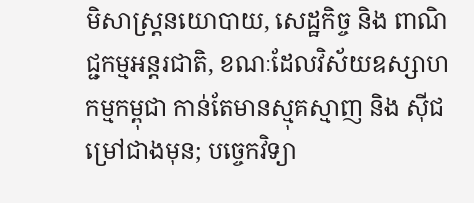មិសាស្រ្តនយោបាយ, សេដ្ឋកិច្ច និង ពាណិជ្ជកម្មអន្តរជាតិ, ខណៈដែលវិស័យឧស្សាហកម្មកម្ពុជា កាន់តែមានស្មុគស្មាញ និង ស៊ីជម្រៅជាងមុន; បច្ចេកវិទ្យា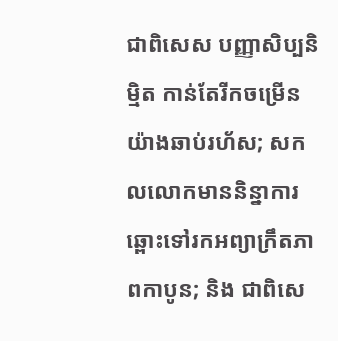ជាពិសេស បញ្ញាសិប្បនិម្មិត កាន់តែរីកចម្រើនយ៉ាងឆាប់រហ័ស; សកលលោកមាននិន្នាការឆ្ពោះទៅរកអព្យាក្រឹតភាពកាបូន; និង ជាពិសេ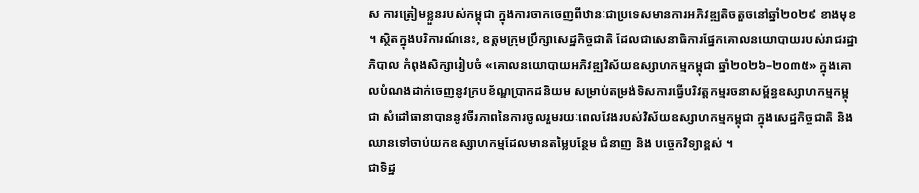ស ការត្រៀមខ្លួនរបស់កម្ពុជា ក្នុងការចាកចេញពីឋានៈជាប្រទេសមានការអភិវឌ្ឍតិចតួចនៅឆ្នាំ២០២៩ ខាងមុខ ។ ស្ថិតក្នុងបរិការណ៍នេះ, ឧត្តមក្រុមប្រឹក្សាសេដ្ឋកិច្ចជាតិ ដែលជាសេនាធិការផ្នែកគោលនយោបាយរបស់រាជរដ្ឋាភិបាល កំពុងសិក្សារៀបចំ «គោលនយោបាយអភិវឌ្ឍវិស័យឧស្សាហកម្មកម្ពុជា ឆ្នាំ២០២៦–២០៣៥» ក្នុងគោលបំណងដាក់ចេញនូវក្របខ័ណ្ឌប្រាកដនិយម សម្រាប់តម្រង់ទិសការធ្វើបរិវត្តកម្មរចនាសម្ព័ន្ធឧស្សាហកម្មកម្ពុជា សំដៅធានាបាននូវចីរភាពនៃការចូលរួមរយៈពេលវែងរបស់វិស័យឧស្សាហកម្មកម្ពុជា ក្នុងសេដ្ឋកិច្ចជាតិ និង ឈានទៅចាប់យកឧស្សាហកម្មដែលមានតម្លៃបន្ថែម ជំនាញ និង បច្ចេកវិទ្យាខ្ពស់ ។
ជាទិដ្ឋ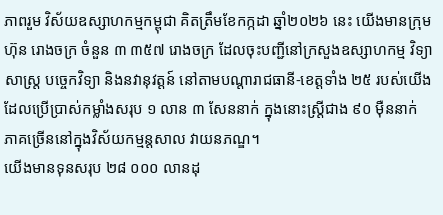ភាពរួម វិស័យឧស្សាហកម្មកម្ពុជា គិតត្រឹមខែកក្កដា ឆ្នាំ២០២៦ នេះ យើងមានក្រុមហ៊ុន រោងចក្រ ចំនួន ៣ ៣៥៧ រោងចក្រ ដែលចុះបញ្ជីនៅក្រសួងឧស្សាហកម្ម វិទ្យាសាស្ត្រ បច្ចេកវិទ្យា និងនវានុវត្តន៍ នៅតាមបណ្តារាជធានី-ខេត្តទាំង ២៥ របស់យើង ដែលប្រើប្រាស់កម្លាំងសរុប ១ លាន ៣ សែននាក់ ក្នុងនោះស្រ្តីជាង ៩០ ម៉ឺននាក់ ភាគច្រើននៅក្នុងវិស័យកម្មន្តសាល វាយនភណ្ឌ។
យើងមានទុនសរុប ២៨ ០០០ លានដុ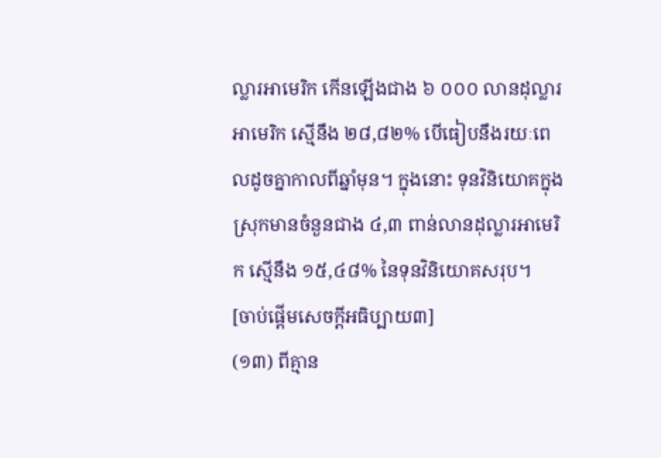ល្លារអាមេរិក កើនឡើងជាង ៦ ០០០ លានដុល្លារអាមេរិក ស្មើនឹង ២៨,៨២% បើធៀបនឹងរយៈពេលដូចគ្នាកាលពីឆ្នាំមុន។ ក្នុងនោះ ទុនវិនិយោគក្នុងស្រុកមានចំនួនជាង ៤,៣ ពាន់លានដុល្លារអាមេរិក ស្មើនឹង ១៥,៤៨% នៃទុនវិនិយោគសរុប។
[ចាប់ផ្ដើមសេចក្ដីអធិប្បាយ៣]
(១៣) ពីគ្មាន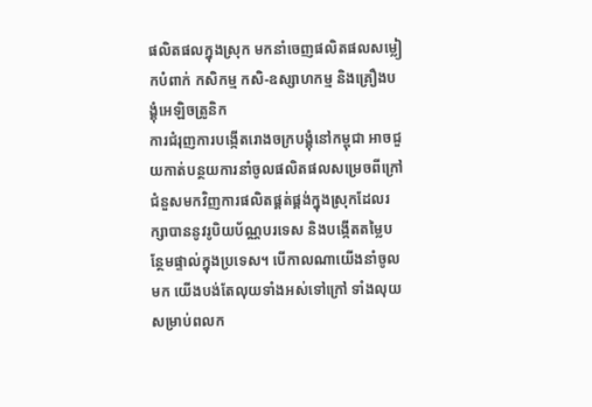ផលិតផលក្នុងស្រុក មកនាំចេញផលិតផលសម្លៀកបំពាក់ កសិកម្ម កសិ-ឧស្សាហកម្ម និងគ្រឿងបង្គុំអេឡិចត្រូនិក
ការជំរុញការបង្កើតរោងចក្របង្គុំនៅកម្ពុជា អាចជួយកាត់បន្ថយការនាំចូលផលិតផលសម្រេចពីក្រៅ ជំនួសមកវិញការផលិតផ្គត់ផ្គង់ក្នុងស្រុកដែលរក្សាបាននូវរូបិយប័ណ្ណបរទេស និងបង្កើតតម្លៃបន្ថែមផ្ទាល់ក្នុងប្រទេស។ បើកាលណាយើងនាំចូលមក យើងបង់តែលុយទាំងអស់ទៅក្រៅ ទាំងលុយសម្រាប់ពលក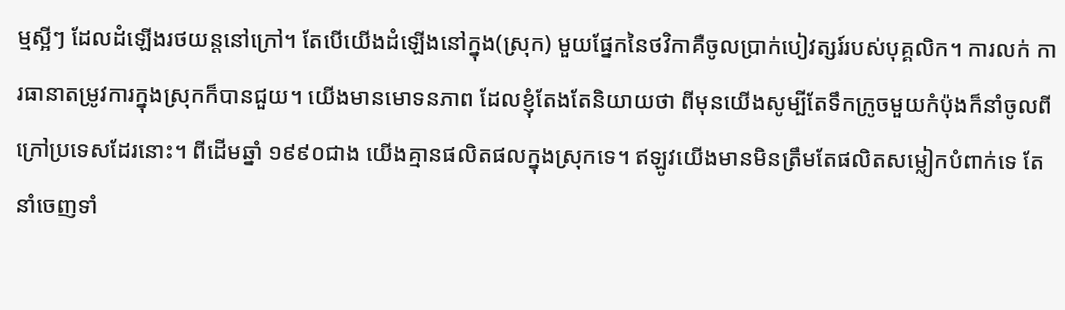ម្មស្អីៗ ដែលដំឡើងរថយន្តនៅក្រៅ។ តែបើយើងដំឡើងនៅក្នុង(ស្រុក) មួយផ្នែកនៃថវិកាគឺចូលប្រាក់បៀវត្សរ៍របស់បុគ្គលិក។ ការលក់ ការធានាតម្រូវការក្នុងស្រុកក៏បានជួយ។ យើងមានមោទនភាព ដែលខ្ញុំតែងតែនិយាយថា ពីមុនយើងសូម្បីតែទឹកក្រូចមួយកំប៉ុងក៏នាំចូលពីក្រៅប្រទេសដែរនោះ។ ពីដើមឆ្នាំ ១៩៩០ជាង យើងគ្មានផលិតផលក្នុងស្រុកទេ។ ឥឡូវយើងមានមិនត្រឹមតែផលិតសម្លៀកបំពាក់ទេ តែនាំចេញទាំ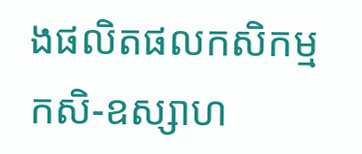ងផលិតផលកសិកម្ម កសិ-ឧស្សាហ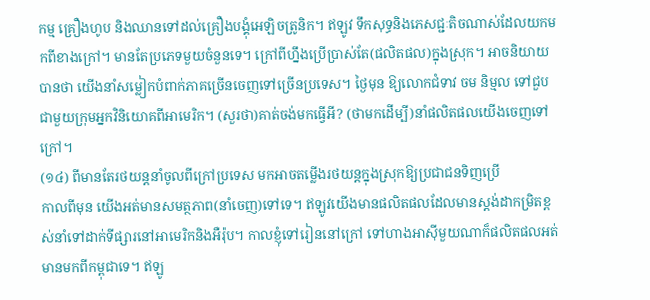កម្ម គ្រឿងហូប និងឈានទៅដល់គ្រឿងបង្គុំអេឡិចត្រូនិក។ ឥឡូវ ទឹកសុទ្ធនិងភេសជ្ជៈតិចណាស់ដែលយកមកពីខាងក្រៅ។ មានតែប្រភេទមួយចំនួនទេ។ ក្រៅពីហ្នឹងប្រើប្រាស់តែ(ផលិតផល)ក្នុងស្រុក។ អាចនិយាយបានថា យើងនាំសម្លៀកបំពាក់ភាគច្រើនចេញទៅច្រើនប្រទេស។ ថ្ងៃមុន ឱ្យលោកជំទាវ ចម និម្មល ទៅជួបជាមួយក្រុមអ្នកវិនិយោគពីអាមេរិក។ (សួរថា)គាត់ចង់មកធ្វើអី? (ថាមកដើម្បី)នាំផលិតផលយើងចេញទៅក្រៅ។
(១៤) ពីមានតែរថយន្តនាំចូលពីក្រៅប្រទេស មកអាចតម្លើងរថយន្តក្នុងស្រុកឱ្យប្រជាជនទិញប្រើ
កាលពីមុន យើងអត់មានសមត្ថភាព(នាំចេញ)ទៅទេ។ ឥឡូវយើងមានផលិតផលដែលមានស្តង់ដាកម្រិតខ្ពស់នាំទៅដាក់ទីផ្សារនៅអាមេរិកនិងអឺរ៉ុប។ កាលខ្ញុំទៅរៀននៅក្រៅ ទៅហាងអាស៊ីមួយណាក៏ផលិតផលអត់មានមកពីកម្ពុជាទេ។ ឥឡូ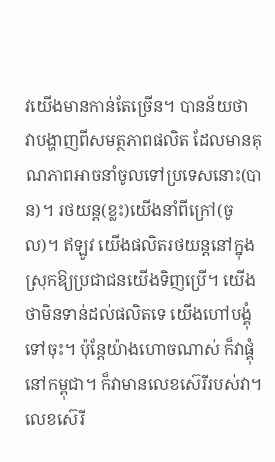វយើងមានកាន់តែច្រើន។ បានន័យថា វាបង្ហាញពីសមត្ថភាពផលិត ដែលមានគុណភាពអាចនាំចូលទៅប្រទេសនោះ(បាន)។ រថយន្ត(ខ្លះ)យើងនាំពីក្រៅ(ចូល)។ ឥឡូវ យើងផលិតរថយន្តនៅក្នុងស្រុកឱ្យប្រជាជនយើងទិញប្រើ។ យើងថាមិនទាន់ដល់ផលិតទេ យើងហៅបង្គុំទៅចុះ។ ប៉ុន្តែយ៉ាងហោចណាស់ ក៏វាផ្គុំនៅកម្ពុជា។ ក៏វាមានលេខស៊េរីរបស់វា។ លេខស៊េរី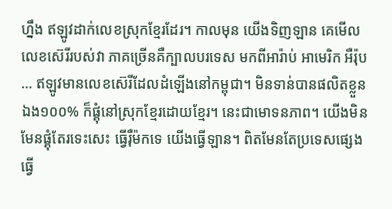ហ្នឹង ឥឡូវដាក់លេខស្រុកខ្មែរដែរ។ កាលមុន យើងទិញឡាន គេមើលលេខស៊េរីរបស់វា ភាគច្រើនគឺក្បាលបរទេស មកពីអារ៉ាប់ អាមេរិក អឺរ៉ុប … ឥឡូវមានលេខស៊េរីដែលដំឡើងនៅកម្ពុជា។ មិនទាន់បានផលិតខ្លួនឯង១០០% ក៏ផ្គុំនៅស្រុកខ្មែរដោយខ្មែរ។ នេះជាមោទនភាព។ យើងមិនមែនផ្គុំតែរទេះសេះ ធ្វើរ៉ឺម៉កទេ យើងធ្វើឡាន។ ពិតមែនតែប្រទេសផ្សេងធ្វើ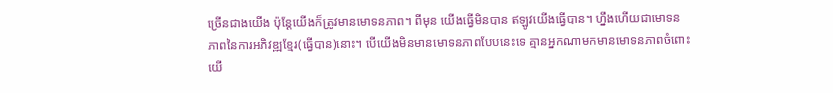ច្រើនជាងយើង ប៉ុន្តែយើងក៏ត្រូវមានមោទនភាព។ ពីមុន យើងធ្វើមិនបាន ឥឡូវយើងធ្វើបាន។ ហ្នឹងហើយជាមោទនភាពនៃការអភិវឌ្ឍខ្មែរ(ធ្វើបាន)នោះ។ បើយើងមិនមានមោទនភាពបែបនេះទេ គ្មានអ្នកណាមកមានមោទនភាពចំពោះយើ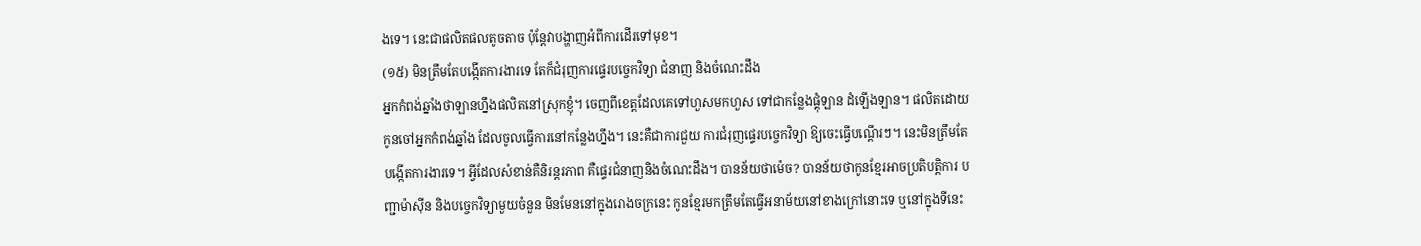ងទេ។ នេះជាផលិតផលតូចតាច ប៉ុន្តែវាបង្ហាញអំពីការដើរទៅមុខ។
(១៥) មិនត្រឹមតែបង្កើតការងារទេ តែក៏ជំរុញការផ្ទេរបច្ចេកវិទ្យា ជំនាញ និងចំណេះដឹង
អ្នកកំពង់ឆ្នាំងថាឡានហ្នឹងផលិតនៅស្រុកខ្ញុំ។ ចេញពីខេត្តដែលគេទៅហួសមកហួស ទៅជាកន្លែងផ្គុំឡាន ដំឡើងឡាន។ ផលិតដោយកូនចៅអ្នកកំពង់ឆ្នាំង ដែលចូលធ្វើការនៅកន្លែងហ្នឹង។ នេះគឺជាការជួយ ការជំរុញផ្ទេរបច្ចេកវិទ្យា ឱ្យចេះធ្វើបណ្ដើរៗ។ នេះមិនត្រឹមតែបង្កើតការងារទេ។ អ្វីដែលសំខាន់គឺនិរន្តរភាព គឺផ្ទេរជំនាញនិងចំណេះដឹង។ បានន័យថាម៉េច? បានន័យថាកូនខ្មែរអាចប្រតិបត្តិការ បញ្ជាម៉ាស៊ីន និងបច្ចេកវិទ្យាមួយចំនួន មិនមែននៅក្នុងរោងចក្រនេះ កូនខ្មែរមកត្រឹមតែធ្វើអនាម័យនៅខាងក្រៅនោះទេ ឬនៅក្នុងទីនេះ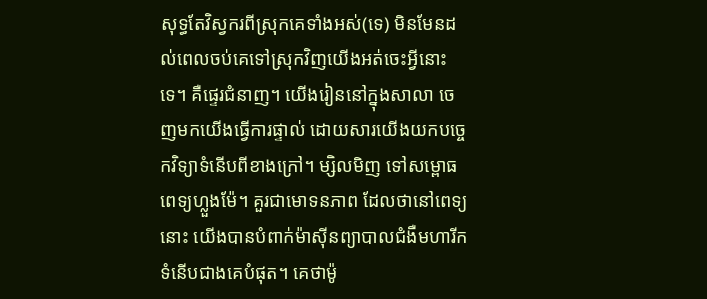សុទ្ធតែវិស្វករពីស្រុកគេទាំងអស់(ទេ) មិនមែនដល់ពេលចប់គេទៅស្រុកវិញយើងអត់ចេះអ្វីនោះទេ។ គឺផ្ទេរជំនាញ។ យើងរៀននៅក្នុងសាលា ចេញមកយើងធ្វើការផ្ទាល់ ដោយសារយើងយកបច្ចេកវិទ្យាទំនើបពីខាងក្រៅ។ ម្សិលមិញ ទៅសម្ពោធពេទ្យហ្លួងម៉ែ។ គួរជាមោទនភាព ដែលថានៅពេទ្យនោះ យើងបានបំពាក់ម៉ាស៊ីនព្យាបាលជំងឺមហារីកទំនើបជាងគេបំផុត។ គេថាម៉ូ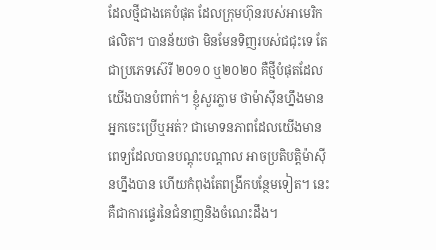ដែលថ្មីជាងគេបំផុត ដែលក្រុមហ៊ុនរបស់អាមេរិកផលិត។ បានន័យថា មិនមែនទិញរបស់ជជុះទេ តែជាប្រភេទស៊េរី ២០១០ ឬ២០២០ គឺថ្មីបំផុតដែលយើងបានបំពាក់។ ខ្ញុំសួរភ្លាម ថាម៉ាស៊ីនហ្នឹងមានអ្នកចេះប្រើឬអត់? ជាមោទនភាពដែលយើងមានពេទ្យដែលបានបណ្តុះបណ្តាល អាចប្រតិបត្តិម៉ាស៊ីនហ្នឹងបាន ហើយកំពុងតែពង្រីកបន្ថែមទៀត។ នេះគឺជាការផ្ទេរនៃជំនាញនិងចំណេះដឹង។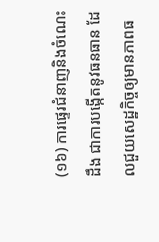(១៦) ការផ្ទេរជំនាញនិងចំណេះដឹង ជាការបង្កើតនូវធនធាន ដែលជួយសេដ្ឋកិច្ចឲ្យមានភាពធ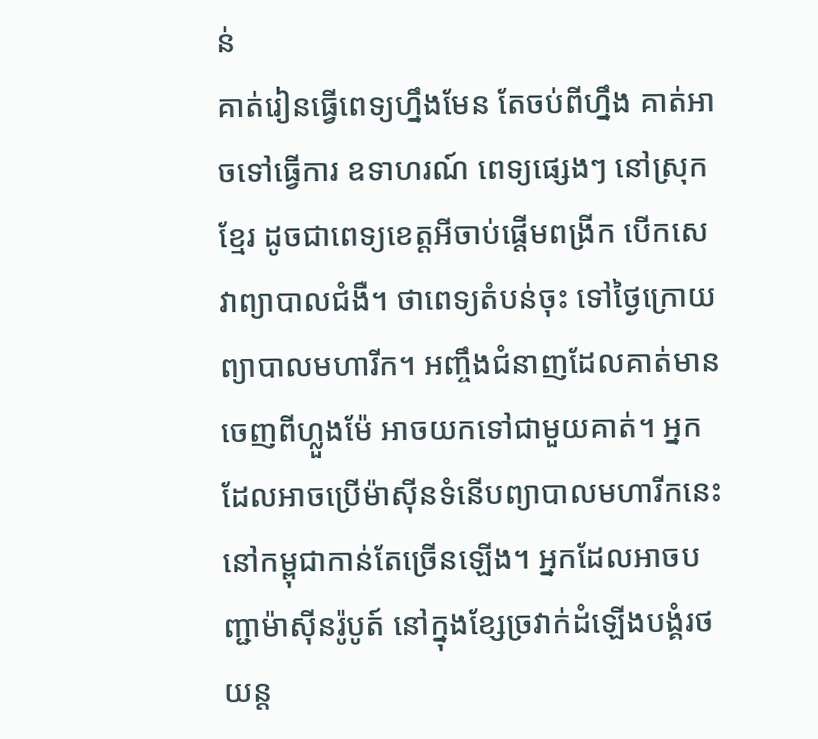ន់
គាត់រៀនធ្វើពេទ្យហ្នឹងមែន តែចប់ពីហ្នឹង គាត់អាចទៅធ្វើការ ឧទាហរណ៍ ពេទ្យផ្សេងៗ នៅស្រុកខ្មែរ ដូចជាពេទ្យខេត្តអីចាប់ផ្តើមពង្រីក បើកសេវាព្យាបាលជំងឺ។ ថាពេទ្យតំបន់ចុះ ទៅថ្ងៃក្រោយព្យាបាលមហារីក។ អញ្ចឹងជំនាញដែលគាត់មានចេញពីហ្លួងម៉ែ អាចយកទៅជាមួយគាត់។ អ្នកដែលអាចប្រើម៉ាស៊ីនទំនើបព្យាបាលមហារីកនេះ នៅកម្ពុជាកាន់តែច្រើនឡើង។ អ្នកដែលអាចបញ្ជាម៉ាស៊ីនរ៉ូបូត៍ នៅក្នុងខ្សែច្រវាក់ដំឡើងបង្គំរថយន្ត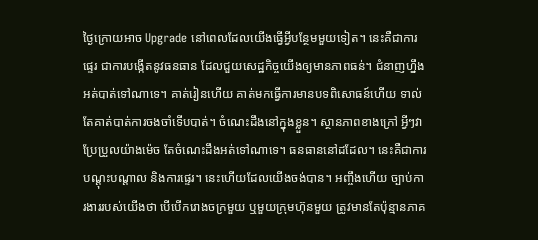ថ្ងៃក្រោយអាច Upgrade នៅពេលដែលយើងធ្វើអ្វីបន្ថែមមួយទៀត។ នេះគឺជាការផ្ទេរ ជាការបង្កើតនូវធនធាន ដែលជួយសេដ្ឋកិច្ចយើងឲ្យមានភាពធន់។ ជំនាញហ្នឹងអត់បាត់ទៅណាទេ។ គាត់រៀនហើយ គាត់មកធ្វើការមានបទពិសោធន៍ហើយ ទាល់តែគាត់បាត់ការចងចាំទើបបាត់។ ចំណេះដឹងនៅក្នុងខ្លួន។ ស្ថានភាពខាងក្រៅ អ្វីៗវាប្រែប្រួលយ៉ាងម៉េច តែចំណេះដឹងអត់ទៅណាទេ។ ធនធាននៅដដែល។ នេះគឺជាការបណ្តុះបណ្តាល និងការផ្ទេរ។ នេះហើយដែលយើងចង់បាន។ អញ្ចឹងហើយ ច្បាប់ការងាររបស់យើងថា បើបើករោងចក្រមួយ ឬមួយក្រុមហ៊ុនមួយ ត្រូវមានតែប៉ុន្មានភាគ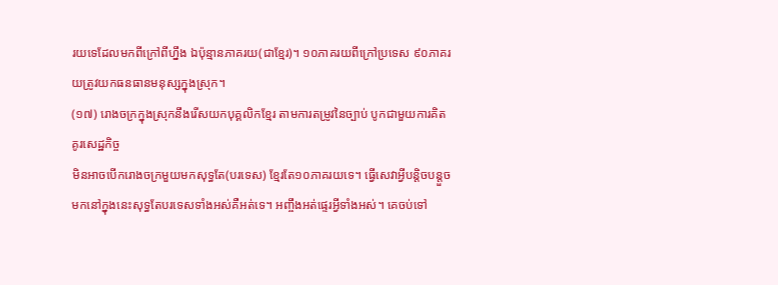រយទេដែលមកពីក្រៅពីហ្នឹង ឯប៉ុន្មានភាគរយ(ជាខ្មែរ)។ ១០ភាគរយពីក្រៅប្រទេស ៩០ភាគរយត្រូវយកធនធានមនុស្សក្នុងស្រុក។
(១៧) រោងចក្រក្នុងស្រុកនឹងរើសយកបុគ្គលិកខ្មែរ តាមការតម្រូវនៃច្បាប់ បូកជាមួយការគិតគូរសេដ្ឋកិច្ច
មិនអាចបើករោងចក្រមួយមកសុទ្ធតែ(បរទេស) ខ្មែរតែ១០ភាគរយទេ។ ធ្វើសេវាអ្វីបន្តិចបន្តួច មកនៅក្នុងនេះសុទ្ធតែបរទេសទាំងអស់គឺអត់ទេ។ អញ្ចឹងអត់ផ្ទេរអ្វីទាំងអស់។ គេចប់ទៅ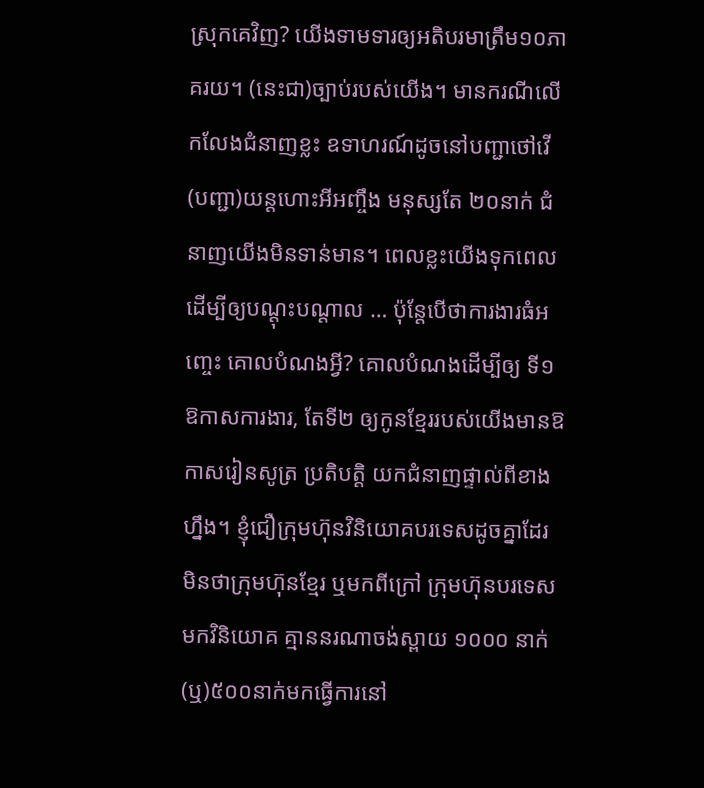ស្រុកគេវិញ? យើងទាមទារឲ្យអតិបរមាត្រឹម១០ភាគរយ។ (នេះជា)ច្បាប់របស់យើង។ មានករណីលើកលែងជំនាញខ្លះ ឧទាហរណ៍ដូចនៅបញ្ជាថៅវើ (បញ្ជា)យន្តហោះអីអញ្ចឹង មនុស្សតែ ២០នាក់ ជំនាញយើងមិនទាន់មាន។ ពេលខ្លះយើងទុកពេលដើម្បីឲ្យបណ្ដុះបណ្ដាល … ប៉ុន្តែបើថាការងារធំអញ្ចេះ គោលបំណងអ្វី? គោលបំណងដើម្បីឲ្យ ទី១ ឱកាសការងារ, តែទី២ ឲ្យកូនខ្មែររបស់យើងមានឱកាសរៀនសូត្រ ប្រតិបត្តិ យកជំនាញផ្ទាល់ពីខាងហ្នឹង។ ខ្ញុំជឿក្រុមហ៊ុនវិនិយោគបរទេសដូចគ្នាដែរ មិនថាក្រុមហ៊ុនខ្មែរ ឬមកពីក្រៅ ក្រុមហ៊ុនបរទេសមកវិនិយោគ គ្មាននរណាចង់ស្ពាយ ១០០០ នាក់(ឬ)៥០០នាក់មកធ្វើការនៅ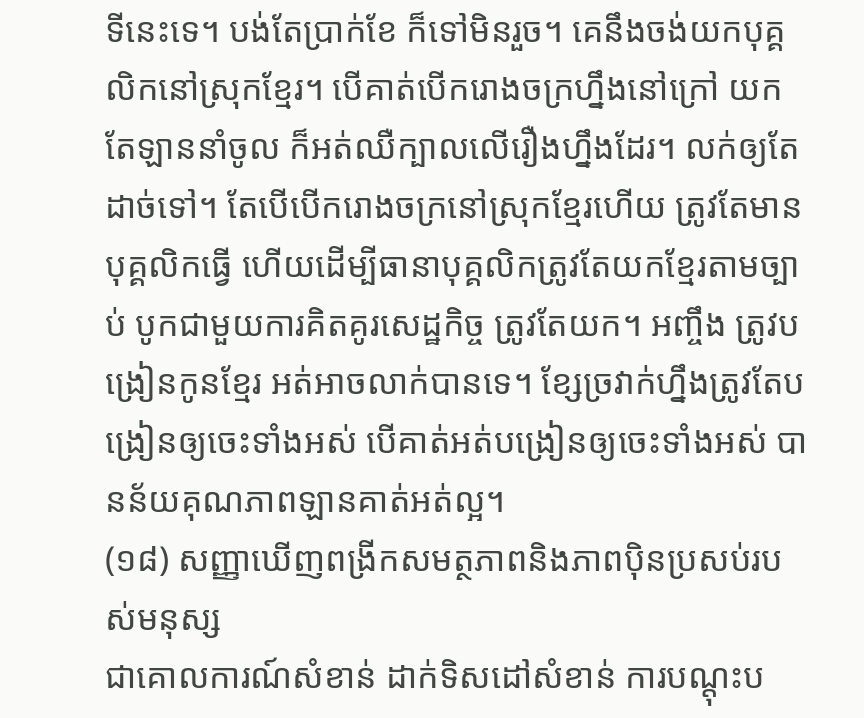ទីនេះទេ។ បង់តែប្រាក់ខែ ក៏ទៅមិនរួច។ គេនឹងចង់យកបុគ្គលិកនៅស្រុកខ្មែរ។ បើគាត់បើករោងចក្រហ្នឹងនៅក្រៅ យកតែឡាននាំចូល ក៏អត់ឈឺក្បាលលើរឿងហ្នឹងដែរ។ លក់ឲ្យតែដាច់ទៅ។ តែបើបើករោងចក្រនៅស្រុកខ្មែរហើយ ត្រូវតែមានបុគ្គលិកធ្វើ ហើយដើម្បីធានាបុគ្គលិកត្រូវតែយកខ្មែរតាមច្បាប់ បូកជាមួយការគិតគូរសេដ្ឋកិច្ច ត្រូវតែយក។ អញ្ចឹង ត្រូវបង្រៀនកូនខ្មែរ អត់អាចលាក់បានទេ។ ខ្សែច្រវាក់ហ្នឹងត្រូវតែបង្រៀនឲ្យចេះទាំងអស់ បើគាត់អត់បង្រៀនឲ្យចេះទាំងអស់ បានន័យគុណភាពឡានគាត់អត់ល្អ។
(១៨) សញ្ញាឃើញពង្រីកសមត្ថភាពនិងភាពប៉ិនប្រសប់របស់មនុស្ស
ជាគោលការណ៍សំខាន់ ដាក់ទិសដៅសំខាន់ ការបណ្តុះប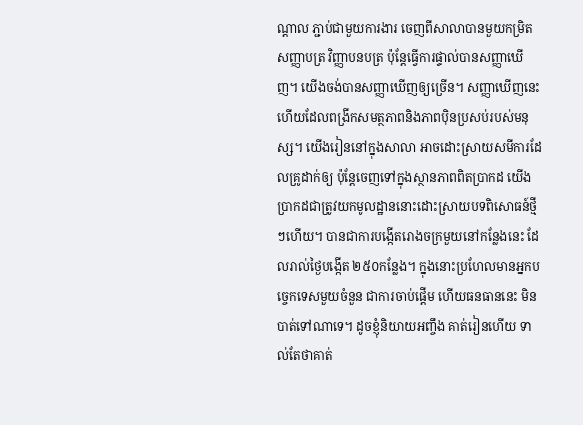ណ្តាល ភ្ជាប់ជាមួយការងារ ចេញពីសាលាបានមួយកម្រិតសញ្ញាបត្រ វិញ្ញាបនបត្រ ប៉ុន្តែធ្វើការផ្ទាល់បានសញ្ញាឃើញ។ យើងចង់បានសញ្ញាឃើញឲ្យច្រើន។ សញ្ញាឃើញនេះហើយដែលពង្រីកសមត្ថភាពនិងភាពប៉ិនប្រសប់របស់មនុស្ស។ យើងរៀននៅក្នុងសាលា អាចដោះស្រាយសមីការដែលគ្រូដាក់ឲ្យ ប៉ុន្តែចេញទៅក្នុងស្ថានភាពពិតប្រាកដ យើងប្រាកដជាត្រូវយកមូលដ្ឋាននោះដោះស្រាយបទពិសោធន៍ថ្មីៗហើយ។ បានជាការបង្កើតរោងចក្រមួយនៅកន្លែងនេះ ដែលរាល់ថ្ងៃបង្កើត ២៥០កន្លែង។ ក្នុងនោះប្រហែលមានអ្នកបច្ចេកទេសមួយចំនួន ជាការចាប់ផ្តើម ហើយធនធាននេះ មិនបាត់ទៅណាទេ។ ដូចខ្ញុំនិយាយអញ្ចឹង គាត់រៀនហើយ ទាល់តែថាគាត់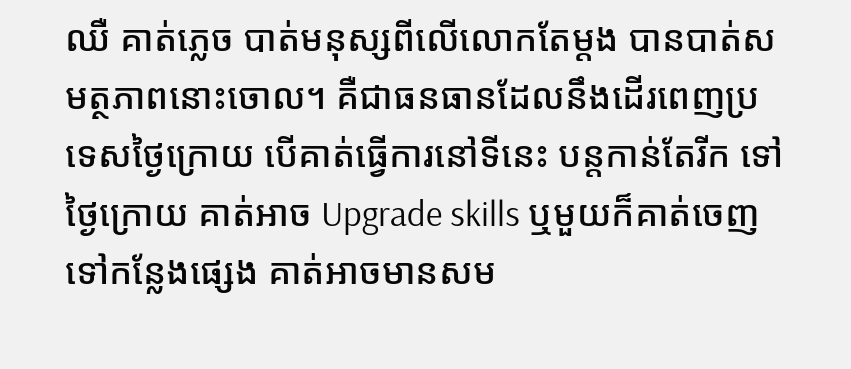ឈឺ គាត់ភ្លេច បាត់មនុស្សពីលើលោកតែម្តង បានបាត់សមត្ថភាពនោះចោល។ គឺជាធនធានដែលនឹងដើរពេញប្រទេសថ្ងៃក្រោយ បើគាត់ធ្វើការនៅទីនេះ បន្តកាន់តែរីក ទៅថ្ងៃក្រោយ គាត់អាច Upgrade skills ឬមួយក៏គាត់ចេញទៅកន្លែងផ្សេង គាត់អាចមានសម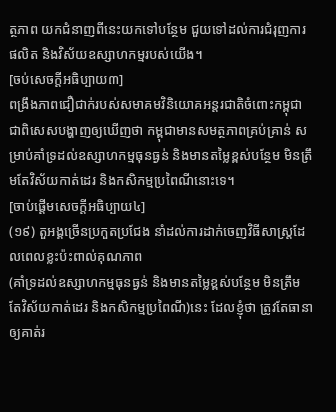ត្ថភាព យកជំនាញពីនេះយកទៅបន្ថែម ជួយទៅដល់ការជំរុញការផលិត និងវិស័យឧស្សាហកម្មរបស់យើង។
[ចប់សេចក្ដីអធិប្បាយ៣]
ពង្រឹងភាពជឿជាក់របស់សមាគមវិនិយោគអន្តរជាតិចំពោះកម្ពុជា ជាពិសេសបង្ហាញឲ្យឃើញថា កម្ពុជាមានសមត្ថភាពគ្រប់គ្រាន់ សម្រាប់គាំទ្រដល់ឧស្សាហកម្មធុនធ្ងន់ និងមានតម្លៃខ្ពស់បន្ថែម មិនត្រឹមតែវិស័យកាត់ដេរ និងកសិកម្មប្រពៃណីនោះទេ។
[ចាប់ផ្ដើមសេចក្ដីអធិប្បាយ៤]
(១៩) តួអង្គច្រើនប្រកួតប្រជែង នាំដល់ការដាក់ចេញវិធីសាស្ត្រដែលពេលខ្លះប៉ះពាល់គុណភាព
(គាំទ្រដល់ឧស្សាហកម្មធុនធ្ងន់ និងមានតម្លៃខ្ពស់បន្ថែម មិនត្រឹមតែវិស័យកាត់ដេរ និងកសិកម្មប្រពៃណី)នេះ ដែលខ្ញុំថា ត្រូវតែធានាឲ្យគាត់រ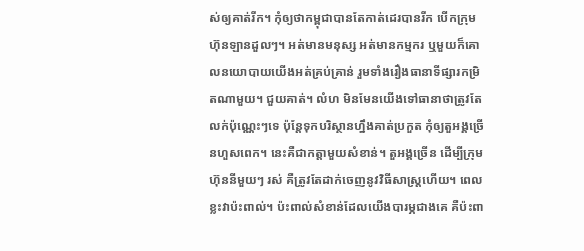ស់ឲ្យគាត់រីក។ កុំឲ្យថាកម្ពុជាបានតែកាត់ដេរបានរីក បើកក្រុមហ៊ុនឡានដួលៗ។ អត់មានមនុស្ស អត់មានកម្មករ ឬមួយក៏គោលនយោបាយយើងអត់គ្រប់គ្រាន់ រួមទាំងរឿងធានាទីផ្សារកម្រិតណាមួយ។ ជួយគាត់។ លំហ មិនមែនយើងទៅធានាថាត្រូវតែលក់ប៉ុណ្ណេះៗទេ ប៉ុន្តែទុកបរិស្ថានហ្នឹងគាត់ប្រកួត កុំឲ្យតួអង្គច្រើនហួសពេក។ នេះគឺជាកត្តាមួយសំខាន់។ តួអង្គច្រើន ដើម្បីក្រុមហ៊ុននីមួយៗ រស់ គឺត្រូវតែដាក់ចេញនូវវិធីសាស្ត្រហើយ។ ពេលខ្លះវាប៉ះពាល់។ ប៉ះពាល់សំខាន់ដែលយើងបារម្ភជាងគេ គឺប៉ះពា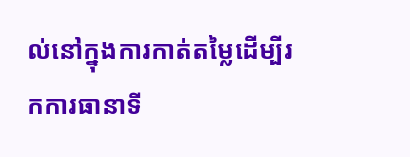ល់នៅក្នុងការកាត់តម្លៃដើម្បីរកការធានាទី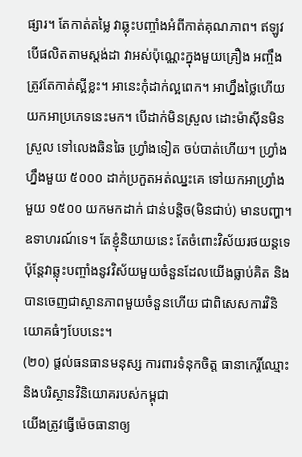ផ្សារ។ តែកាត់តម្លៃ វាឆ្លុះបញ្ចាំងអំពីកាត់គុណភាព។ ឥឡូវបើផលិតតាមស្តង់ដា វាអស់ប៉ុណ្ណេះក្នុងមួយគ្រឿង អញ្ចឹងត្រូវតែកាត់ស្អីខ្លះ។ អានេះកុំដាក់ល្អពេក។ អាហ្នឹងថ្លៃហើយ យកអាប្រភេទនេះមក។ បើដាក់មិនស្រួល ដោះម៉ាស៊ីនមិនស្រួល ទៅលេងឆិនឆៃ ហ្វ្រាំងទៀត ចប់បាត់ហើយ។ ហ្វ្រាំងហ្នឹងមួយ ៥០០០ ដាក់ប្រកួតអត់ឈ្នះគេ ទៅយកអាហ្វ្រាំងមួយ ១៥០០ យកមកដាក់ ជាន់បន្តិច(មិនជាប់) មានបញ្ហា។ ឧទាហរណ៍ទេ។ តែខ្ញុំនិយាយនេះ តែចំពោះវិស័យរថយន្តទេ ប៉ុន្តែវាឆ្លុះបញ្ចាំងនូវវិស័យមួយចំនួនដែលយើងធ្លាប់គិត និងបានចេញជាស្ថានភាពមួយចំនួនហើយ ជាពិសេសការវិនិយោគធំៗបែបនេះ។
(២០) ផ្តល់ធនធានមនុស្ស ការពារទំនុកចិត្ត ធានាកេរ្តិ៍ឈ្មោះ និងបរិស្ថានវិនិយោគរបស់កម្ពុជា
យើងត្រូវធ្វើម៉េចធានាឲ្យ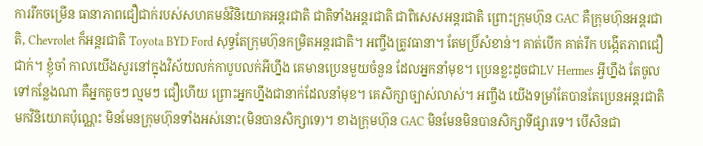ការរីកចម្រើន ធានាភាពជឿជាក់របស់សហគមន៍វិនិយោគអន្តរជាតិ ជាតិទាំងអន្តរជាតិ ជាពិសេសអន្តរជាតិ ព្រោះក្រុមហ៊ុន GAC គឺក្រុមហ៊ុនអន្តរជាតិ, Chevrolet ក៏អន្តរជាតិ Toyota BYD Ford សុទ្ធតែក្រុមហ៊ុនកម្រិតអន្តរជាតិ។ អញ្ចឹងត្រូវធានា។ តែមប្រិ៍សំខាន់។ គាត់បើក គាត់រីក បង្កើតភាពជឿជាក់។ ខ្ញុំចាំ កាលយើងសួរនៅក្នុងវិស័យលក់កាបូបលក់អីហ្នឹង គេមានប្រេនមួយចំនួន ដែលអ្នកនាំមុខ។ ប្រេនខ្លះដូចជាLV Hermes អ្វីហ្នឹង តែចូលទៅកន្លែងណា គឺអ្នកតូចៗ ល្មមៗ ជឿហើយ ព្រោះអ្នកហ្នឹងជានាក់ដែលនាំមុខ។ គេសិក្សាច្បាស់លាស់។ អញ្ចឹង យើងទម្រាំតែបានតែប្រេនអន្តរជាតិមកវិនិយោគប៉ុណ្ណេះ មិនមែនក្រុមហ៊ុនទាំងអស់នោះ(មិនបានសិក្សាទេ)។ ខាងក្រុមហ៊ុន GAC មិនមែនមិនបានសិក្សាទីផ្សារទេ។ បើសិនជា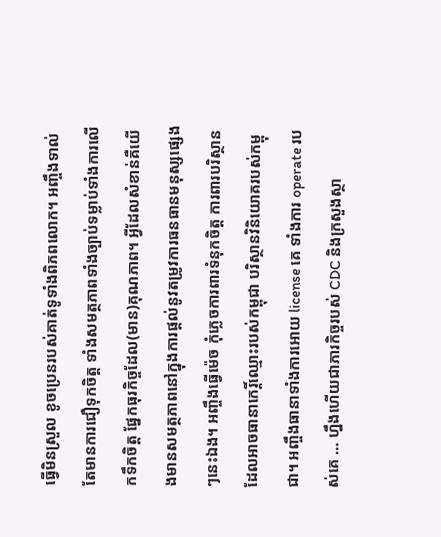ធ្វើមិនស្រួល ខូចប្រេនរបស់គាត់ទូទាំងពិភពលោក។ អញ្ចឹងទាល់តែមានការជឿទុកចិត្ត ទាំងសមត្ថភាពទាំងច្បាប់ទម្លាប់ទាំងការលើកទឹកចិត្ត ផ្នែកធុរកិច្ចដែល(មាន)គុណភាព។ អ្វីដែលសំខាន់គឺយើងមានសមត្ថភាពនៅក្នុងការផ្តល់នូវតម្រូវការធនធានមនុស្សផ្សេងៗនេះឯង។ អញ្ចឹងធ្វើម៉េច កុំភ្លេចការពារទំនុកចិត្ត ការពារបរិស្ថានដែលអាចធានាកេរ្តិ៍ឈ្មោះរបស់កម្ពុជា បរិស្ថានវិនិយោគរបស់កម្ពុជា។ អញ្ចឹងធានាទាំងការអោយ license គេ ទាំងការ operate របស់គេ … ហ្នឹងហើយជាភារកិច្ចរបស់ CDC និងក្រសួងស្ថា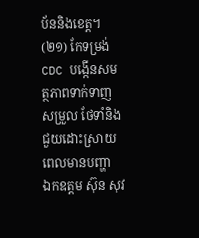ប័ននិងខេត្ត។
(២១) កែទម្រង់ CDC បង្កើនសមត្ថភាពទាក់ទាញ សម្រួល ថែទាំនិងជួយដោះស្រាយពេលមានបញ្ហា
ឯកឧត្តម ស៊ុន សុវ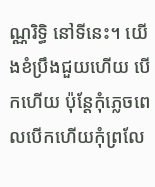ណ្ណរិទ្ធិ នៅទីនេះ។ យើងខំប្រឹងជួយហើយ បើកហើយ ប៉ុន្តែកុំភ្លេចពេលបើកហើយកុំព្រលែ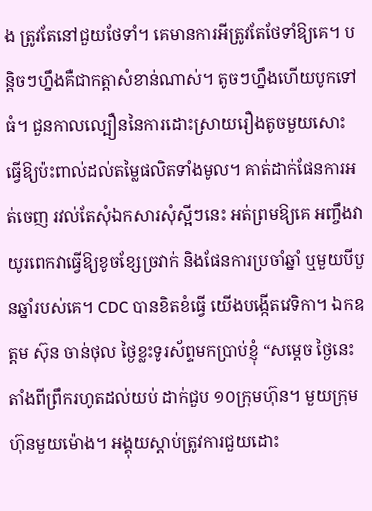ង ត្រូវតែនៅជួយថែទាំ។ គេមានការអីត្រូវតែថែទាំឱ្យគេ។ បន្តិចៗហ្នឹងគឺជាកត្តាសំខាន់ណាស់។ តូចៗហ្នឹងហើយបូកទៅធំ។ ជួនកាលល្បឿននៃការដោះស្រាយរឿងតូចមួយសោះ ធ្វើឱ្យប៉ះពាល់ដល់តម្លៃផលិតទាំងមូល។ គាត់ដាក់ផែនការអត់ចេញ រវល់តែសុំឯកសារសុំស្អីៗនេះ អត់ព្រមឱ្យគេ អញ្ចឹងវាយូរពេកវាធ្វើឱ្យខូចខ្សែច្រវាក់ និងផែនការប្រចាំឆ្នាំ ឬមួយបីបួនឆ្នាំរបស់គេ។ CDC បានខិតខំធ្វើ យើងបង្កើតវេទិកា។ ឯកឧត្តម ស៊ុន ចាន់ថុល ថ្ងៃខ្លះទូរស័ព្ទមកប្រាប់ខ្ញុំ “សម្ដេច ថ្ងៃនេះតាំងពីព្រឹករហូតដល់យប់ ដាក់ជួប ១០ក្រុមហ៊ុន។ មួយក្រុមហ៊ុនមួយម៉ោង។ អង្គុយស្ដាប់ត្រូវការជួយដោះ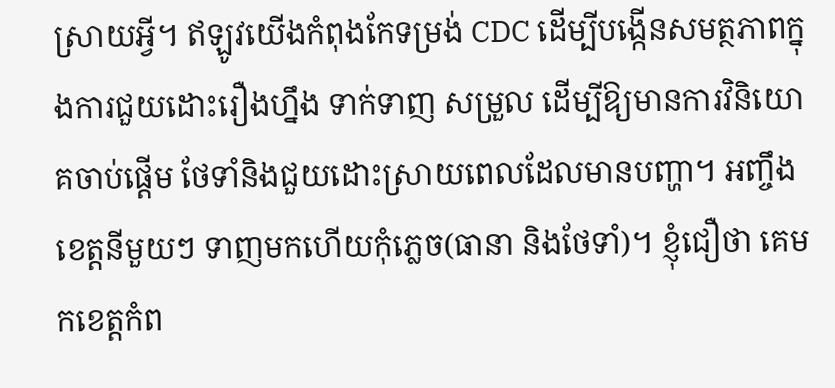ស្រាយអី្វ។ ឥឡូវយើងកំពុងកែទម្រង់ CDC ដើម្បីបង្កើនសមត្ថភាពក្នុងការជួយដោះរឿងហ្នឹង ទាក់ទាញ សម្រួល ដើម្បីឱ្យមានការវិនិយោគចាប់ផ្ដើម ថែទាំនិងជួយដោះស្រាយពេលដែលមានបញ្ហា។ អញ្ចឹងខេត្តនីមួយៗ ទាញមកហើយកុំភ្លេច(ធានា និងថែទាំ)។ ខ្ញុំជឿថា គេមកខេត្តកំព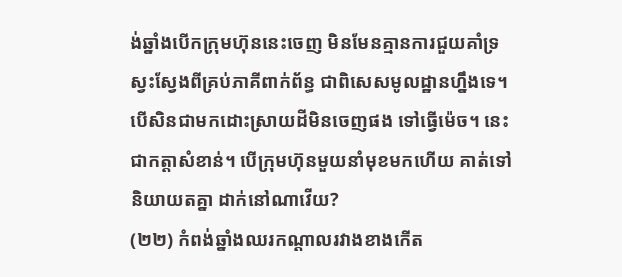ង់ឆ្នាំងបើកក្រុមហ៊ុននេះចេញ មិនមែនគ្មានការជួយគាំទ្រស្វះស្វែងពីគ្រប់ភាគីពាក់ព័ន្ធ ជាពិសេសមូលដ្ឋានហ្នឹងទេ។ បើសិនជាមកដោះស្រាយដីមិនចេញផង ទៅធ្វើម៉េច។ នេះជាកត្តាសំខាន់។ បើក្រុមហ៊ុនមួយនាំមុខមកហើយ គាត់ទៅនិយាយតគ្នា ដាក់នៅណាវើយ?
(២២) កំពង់ឆ្នាំងឈរកណ្ដាលរវាងខាងកើត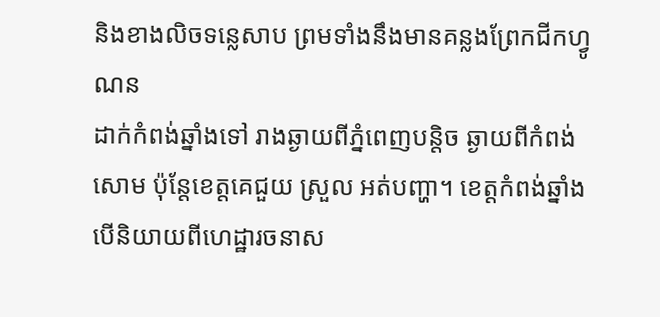និងខាងលិចទន្លេសាប ព្រមទាំងនឹងមានគន្លងព្រែកជីកហ្វូណន
ដាក់កំពង់ឆ្នាំងទៅ រាងឆ្ងាយពីភ្នំពេញបន្តិច ឆ្ងាយពីកំពង់សោម ប៉ុន្តែខេត្តគេជួយ ស្រួល អត់បញ្ហា។ ខេត្តកំពង់ឆ្នាំង បើនិយាយពីហេដ្ឋារចនាស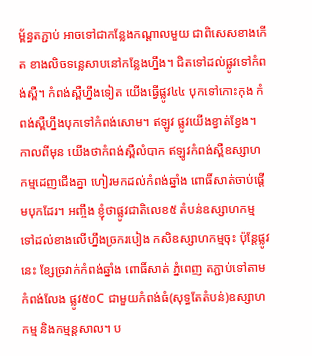ម្ព័ន្ធតភ្ជាប់ អាចទៅជាកន្លែងកណ្ដាលមួយ ជាពិសេសខាងកើត ខាងលិចទន្លេសាបនៅកន្លែងហ្នឹង។ ជិតទៅដល់ផ្លូវទៅកំពង់ស្ពឺ។ កំពង់ស្ពឺហ្នឹងទៀត យើងធ្វើផ្លូវ៤៤ បុកទៅកោះកុង កំពង់ស្ពឺហ្នឹងបុកទៅកំពង់សោម។ ឥឡូវ ផ្លូវយើងខ្វាត់ខ្វែង។ កាលពីមុន យើងថាកំពង់ស្ពឺលំបាក ឥឡូវកំពង់ស្ពឺឧស្សាហកម្មដេញជើងគ្នា ហៀរមកដល់កំពង់ឆ្នាំង ពោធិ៍សាត់ចាប់ផ្ដើមបុកដែរ។ អញ្ចឹង ខ្ញុំថាផ្លូវជាតិលេខ៥ តំបន់ឧស្សាហកម្ម ទៅដល់ខាងលើហ្នឹងច្រករបៀង កសិឧស្សាហកម្មចុះ ប៉ុន្តែផ្លូវនេះ ខ្សែច្រវាក់កំពង់ឆ្នាំង ពោធិ៍សាត់ ភ្នំពេញ តភ្ជាប់ទៅតាមកំពង់លែង ផ្លូវ៥០C ជាមួយកំពង់ធំ(សុទ្ធតែតំបន់)ឧស្សាហកម្ម និងកម្មន្តសាល។ ប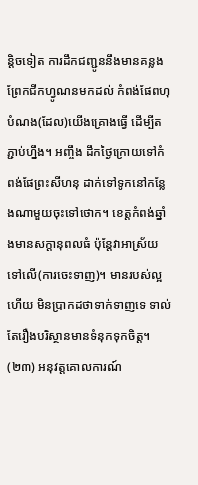ន្តិចទៀត ការដឹកជញ្ជូននឹងមានគន្លងព្រែកជីកហ្វូណនមកដល់ កំពង់ផែពហុបំណង(ដែល)យើងគ្រោងធ្វើ ដើម្បីតភ្ជាប់ហ្នឹង។ អញ្ចឹង ដឹកថ្ងៃក្រោយទៅកំពង់ផែព្រះសីហនុ ដាក់ទៅទូកនៅកន្លែងណាមួយចុះទៅថោក។ ខេត្តកំពង់ឆ្នាំងមានសក្តានុពលធំ ប៉ុន្តែវាអាស្រ័យទៅលើ(ការចេះទាញ)។ មានរបស់ល្អហើយ មិនប្រាកដថាទាក់ទាញទេ ទាល់តែរឿងបរិស្ថានមានទំនុកទុកចិត្ត។
(២៣) អនុវត្តគោលការណ៍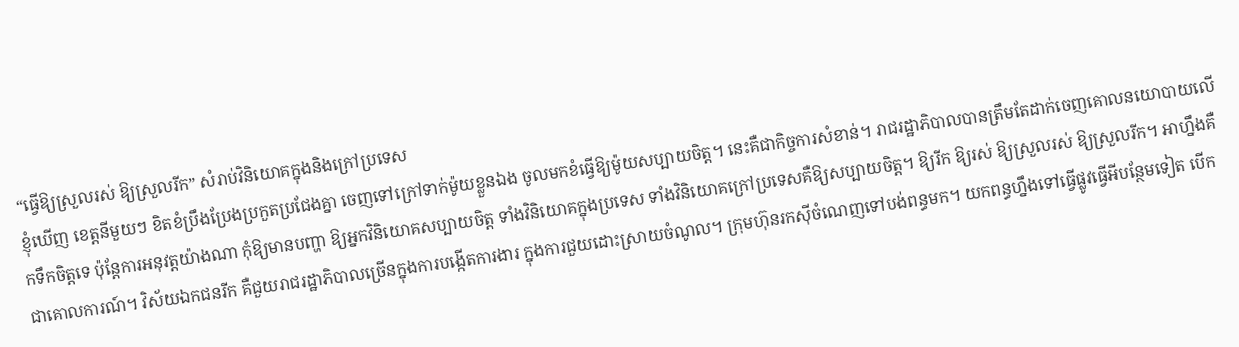“ធ្វើឱ្យស្រួលរស់ ឱ្យស្រួលរីក” សំរាប់វិនិយោគក្នុងនិងក្រៅប្រទេស
ខ្ញុំឃើញ ខេត្តនីមួយៗ ខិតខំប្រឹងប្រែងប្រកួតប្រជែងគ្នា ចេញទៅក្រៅទាក់ម៉ូយខ្លួនឯង ចូលមកខំធ្វើឱ្យម៉ូយសប្បាយចិត្ត។ នេះគឺជាកិច្ចការសំខាន់។ រាជរដ្ឋាភិបាលបានត្រឹមតែដាក់ចេញគោលនយោបាយលើកទឹកចិត្តទេ ប៉ុន្តែការអនុវត្តយ៉ាងណា កុំឱ្យមានបញ្ហា ឱ្យអ្នកវិនិយោគសប្បាយចិត្ត ទាំងវិនិយោគក្នុងប្រទេស ទាំងវិនិយោគក្រៅប្រទេសគឺឱ្យសប្បាយចិត្ត។ ឱ្យរីក ឱ្យរស់ ឱ្យស្រួលរស់ ឱ្យស្រួលរីក។ អាហ្នឹងគឺជាគោលការណ៍។ វិស័យឯកជនរីក គឺជួយរាជរដ្ឋាភិបាលច្រើនក្នុងការបង្កើតការងារ ក្នុងការជួយដោះស្រាយចំណូល។ ក្រុមហ៊ុនរកស៊ីចំណេញទៅបង់ពន្ធមក។ យកពន្ធហ្នឹងទៅធ្វើផ្លូវធ្វើអីបន្ថែមទៀត បើក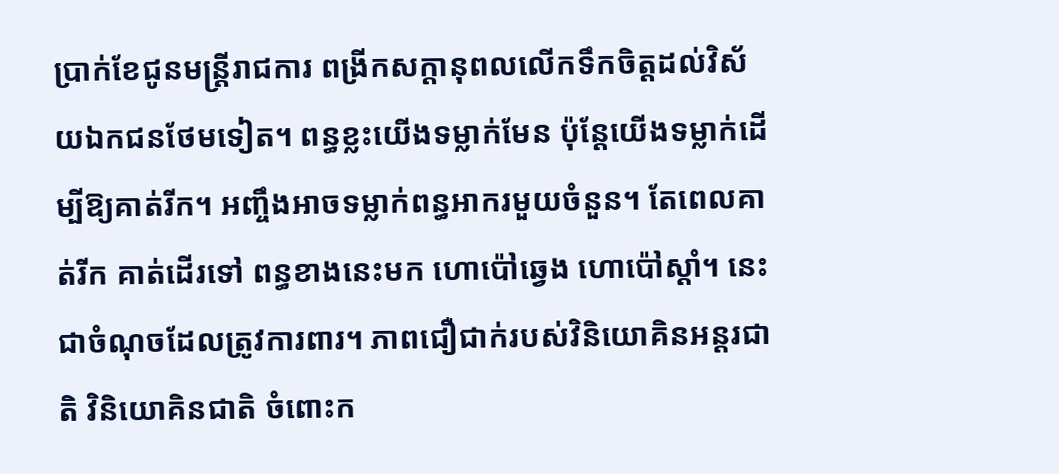ប្រាក់ខែជូនមន្ត្រីរាជការ ពង្រីកសក្តានុពលលើកទឹកចិត្តដល់វិស័យឯកជនថែមទៀត។ ពន្ធខ្លះយើងទម្លាក់មែន ប៉ុន្តែយើងទម្លាក់ដើម្បីឱ្យគាត់រីក។ អញ្ចឹងអាចទម្លាក់ពន្ធអាករមួយចំនួន។ តែពេលគាត់រីក គាត់ដើរទៅ ពន្ធខាងនេះមក ហោប៉ៅឆ្វេង ហោប៉ៅស្ដាំ។ នេះជាចំណុចដែលត្រូវការពារ។ ភាពជឿជាក់របស់វិនិយោគិនអន្តរជាតិ វិនិយោគិនជាតិ ចំពោះក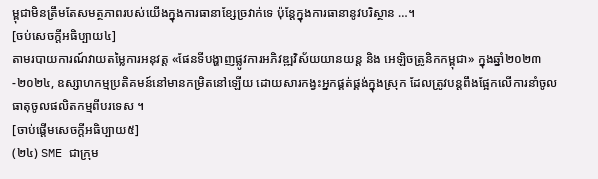ម្ពុជាមិនត្រឹមតែសមត្ថភាពរបស់យើងក្នុងការធានាខ្សែច្រវាក់ទេ ប៉ុន្តែក្នុងការធានានូវបរិស្ថាន …។
[ចប់សេចក្តីអធិប្បាយ៤]
តាមរបាយការណ៍វាយតម្លៃការអនុវត្ត «ផែនទីបង្ហាញផ្លូវការអភិវឌ្ឍវិស័យយានយន្ត និង អេឡិចត្រូនិកកម្ពុជា» ក្នុងឆ្នាំ២០២៣-២០២៤, ឧស្សាហកម្មប្រតិគមន៍នៅមានកម្រិតនៅឡើយ ដោយសារកង្វះអ្នកផ្គត់ផ្គង់ក្នុងស្រុក ដែលត្រូវបន្តពឹងផ្អែកលើការនាំចូលធាតុចូលផលិតកម្មពីបរទេស ។
[ចាប់ផ្តើមសេចក្តីអធិប្បាយ៥]
(២៤) SME ជាក្រុម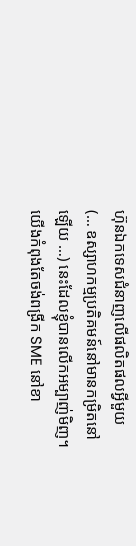ហ៊ុនឯកទេសជំនាញលើផលិតផលអ្វីមួយ
(… ឧស្សាហកម្មប្រតិគមន៍នៅមានកម្រិតនៅឡើយ …) នេះដែលខ្ញុំបានលើកអម្បាញ់មិញ។ យើងកំពុងតែចង់ពង្រីក SME នៅខា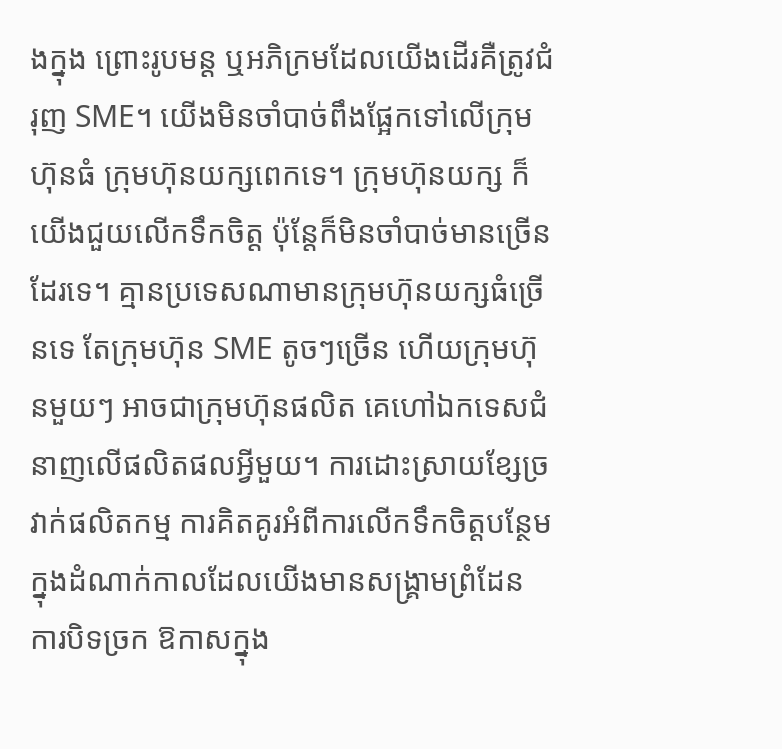ងក្នុង ព្រោះរូបមន្ត ឬអភិក្រមដែលយើងដើរគឺត្រូវជំរុញ SME។ យើងមិនចាំបាច់ពឹងផ្អែកទៅលើក្រុមហ៊ុនធំ ក្រុមហ៊ុនយក្សពេកទេ។ ក្រុមហ៊ុនយក្ស ក៏យើងជួយលើកទឹកចិត្ត ប៉ុន្តែក៏មិនចាំបាច់មានច្រើនដែរទេ។ គ្មានប្រទេសណាមានក្រុមហ៊ុនយក្សធំច្រើនទេ តែក្រុមហ៊ុន SME តូចៗច្រើន ហើយក្រុមហ៊ុនមួយៗ អាចជាក្រុមហ៊ុនផលិត គេហៅឯកទេសជំនាញលើផលិតផលអ្វីមួយ។ ការដោះស្រាយខ្សែច្រវាក់ផលិតកម្ម ការគិតគូរអំពីការលើកទឹកចិត្តបន្ថែមក្នុងដំណាក់កាលដែលយើងមានសង្គ្រាមព្រំដែន ការបិទច្រក ឱកាសក្នុង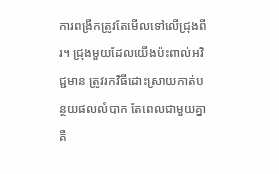ការពង្រីកត្រូវតែមើលទៅលើជ្រុងពីរ។ ជ្រុងមួយដែលយើងប៉ះពាល់អវិជ្ជមាន ត្រូវរកវិធីដោះស្រាយកាត់បន្ថយផលលំបាក តែពេលជាមួយគ្នាគឺ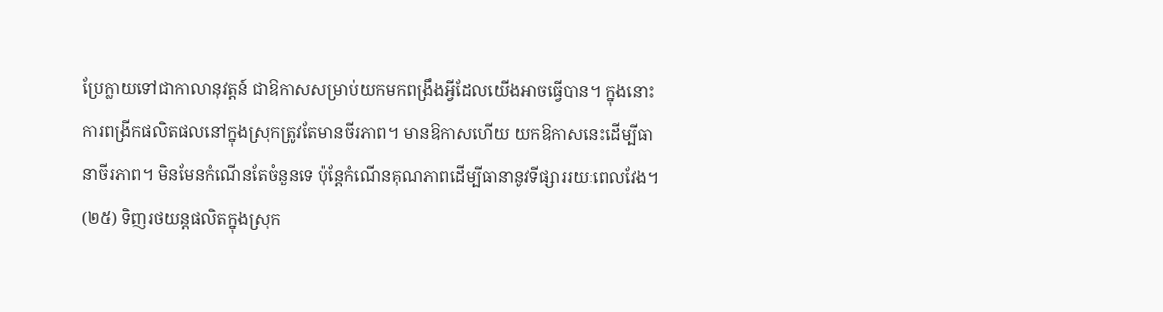ប្រែក្លាយទៅជាកាលានុវត្តន៍ ជាឱកាសសម្រាប់យកមកពង្រឹងអ្វីដែលយើងអាចធ្វើបាន។ ក្នុងនោះការពង្រីកផលិតផលនៅក្នុងស្រុកត្រូវតែមានចីរភាព។ មានឱកាសហើយ យកឱកាសនេះដើម្បីធានាចីរភាព។ មិនមែនកំណើនតែចំនួនទេ ប៉ុន្តែកំណើនគុណភាពដើម្បីធានានូវទីផ្សាររយៈពេលវែង។
(២៥) ទិញរថយន្តផលិតក្នុងស្រុក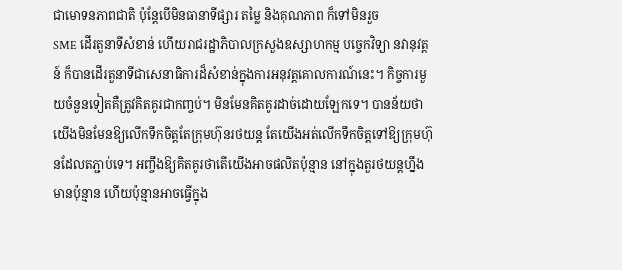ជាមោទនភាពជាតិ ប៉ុន្តែបើមិនធានាទីផ្សារ តម្លៃ និងគុណភាព ក៏ទៅមិនរួច
SME ដើរតួនាទីសំខាន់ ហើយរាជរដ្ឋាភិបាលក្រសួងឧស្សាហកម្ម បច្ចេកវិទ្យា នវានុវត្តន៍ ក៏បានដើរតួនាទីជាសេនាធិការដ៏សំខាន់ក្នុងការអនុវត្តគោលការណ៍នេះ។ កិច្ចការមួយចំនួនទៀតគឺត្រូវគិតគូរជាកញ្ចប់។ មិនមែនគិតគូរដាច់ដោយឡែកទេ។ បានន័យថា យើងមិនមែនឱ្យលើកទឹកចិត្តតែក្រុមហ៊ុនរថយន្ត តែយើងអត់លើកទឹកចិត្តទៅឱ្យក្រុមហ៊ុនដែលតភ្ជាប់ទេ។ អញ្ចឹងឱ្យគិតគូរថាតើយើងអាចផលិតប៉ុន្មាន នៅក្នុងតួរថយន្តហ្នឹងមានប៉ុន្មាន ហើយប៉ុន្មានអាចធ្វើក្នុង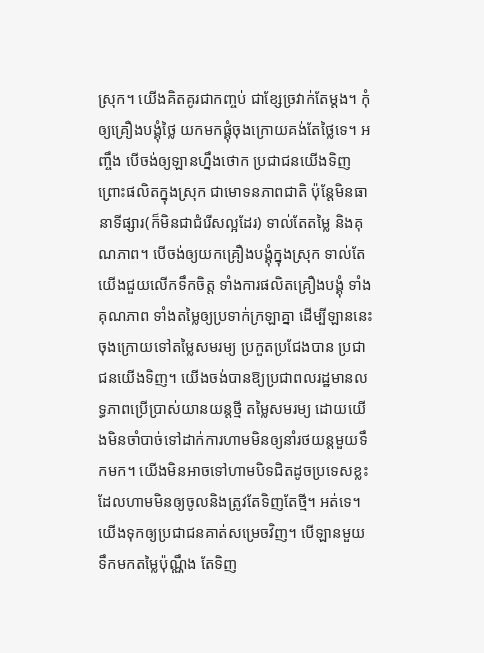ស្រុក។ យើងគិតគូរជាកញ្ចប់ ជាខ្សែច្រវាក់តែម្ដង។ កុំឲ្យគ្រឿងបង្គុំថ្លៃ យកមកផ្គុំចុងក្រោយគង់តែថ្លៃទេ។ អញ្ចឹង បើចង់ឲ្យឡានហ្នឹងថោក ប្រជាជនយើងទិញ ព្រោះផលិតក្នុងស្រុក ជាមោទនភាពជាតិ ប៉ុន្តែមិនធានាទីផ្សារ(ក៏មិនជាជំរើសល្អដែរ) ទាល់តែតម្លៃ និងគុណភាព។ បើចង់ឲ្យយកគ្រឿងបង្គុំក្នុងស្រុក ទាល់តែយើងជួយលើកទឹកចិត្ត ទាំងការផលិតគ្រឿងបង្គុំ ទាំងគុណភាព ទាំងតម្លៃឲ្យប្រទាក់ក្រឡាគ្នា ដើម្បីឡាននេះចុងក្រោយទៅតម្លៃសមរម្យ ប្រកួតប្រជែងបាន ប្រជាជនយើងទិញ។ យើងចង់បានឱ្យប្រជាពលរដ្ឋមានលទ្ធភាពប្រើប្រាស់យានយន្តថ្មី តម្លៃសមរម្យ ដោយយើងមិនចាំបាច់ទៅដាក់ការហាមមិនឲ្យនាំរថយន្តមួយទឹកមក។ យើងមិនអាចទៅហាមបិទជិតដូចប្រទេសខ្លះដែលហាមមិនឲ្យចូលនិងត្រូវតែទិញតែថ្មី។ អត់ទេ។ យើងទុកឲ្យប្រជាជនគាត់សម្រេចវិញ។ បើឡានមួយទឹកមកតម្លៃប៉ុណ្ណឹង តែទិញ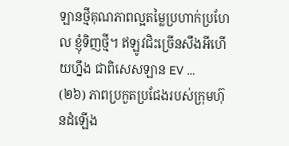ឡានថ្មីគុណភាពល្អតម្លៃប្រហាក់ប្រហែល ខ្ញុំទិញថ្មី។ ឥឡូវជិះច្រើនសឹងអីហើយហ្នឹង ជាពិសេសឡាន EV …
(២៦) ភាពប្រកួតប្រជែងរបស់ក្រុមហ៊ុនដំឡើង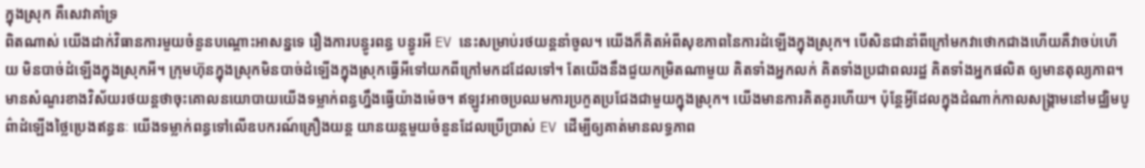ក្នុងស្រុក គឺសេវាគាំទ្រ
ពិតណាស់ យើងដាក់វិធានការមួយចំនួនបណ្ដោះអាសន្នទេ រឿងការបន្ធូរពន្ធ បន្ធូរអី EV នេះសម្រាប់រថយន្តនាំចូល។ យើងក៏គិតអំពីសុខភាពនៃការដំឡើងក្នុងស្រុក។ បើសិនជានាំពីក្រៅមកវាថោកជាងហើយគឺវាចប់ហើយ មិនបាច់ដំឡើងក្នុងស្រុកអី។ ក្រុមហ៊ុនក្នុងស្រុកមិនបាច់ដំឡើងក្នុងស្រុកធ្វើអីទៅយកពីក្រៅមកដដែលទៅ។ តែយើងនឹងជួយកម្រិតណាមួយ គិតទាំងអ្នកលក់ គិតទាំងប្រជាពលរដ្ឋ គិតទាំងអ្នកផលិត ឲ្យមានតុល្យភាព។ មានសំណួរខាងវិស័យរថយន្តថាចុះគោលនយោបាយយើងទម្លាក់ពន្ធហ្នឹងធ្វើយ៉ាងម៉េច។ ឥឡូវអាចប្រឈមការប្រកួតប្រជែងជាមួយក្នុងស្រុក។ យើងមានការគិតគូរហើយ។ ប៉ុន្តែអ្វីដែលក្នុងដំណាក់កាលសង្គ្រាមនៅមជ្ឈិមបូព៌ាដំឡើងថ្លៃប្រេងឥន្ធនៈ យើងទម្លាក់ពន្ធទៅលើឧបករណ៍គ្រឿងយន្ត យានយន្តមួយចំនួនដែលប្រើប្រាស់ EV ដើម្បីឲ្យគាត់មានលទ្ធភាព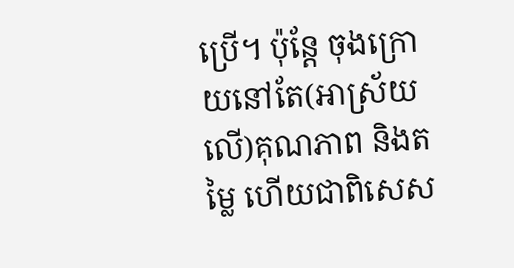ប្រើ។ ប៉ុន្តែ ចុងក្រោយនៅតែ(អាស្រ័យលើ)គុណភាព និងតម្លៃ ហើយជាពិសេស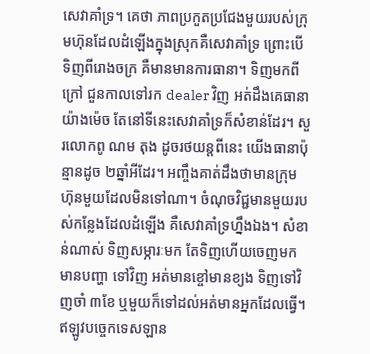សេវាគាំទ្រ។ គេថា ភាពប្រកួតប្រជែងមួយរបស់ក្រុមហ៊ុនដែលដំឡើងក្នុងស្រុកគឺសេវាគាំទ្រ ព្រោះបើទិញពីរោងចក្រ គឺមានមានការធានា។ ទិញមកពីក្រៅ ជួនកាលទៅរក dealer វិញ អត់ដឹងគេធានាយ៉ាងម៉េច តែនៅទីនេះសេវាគាំទ្រក៏សំខាន់ដែរ។ សួរលោកពូ ណម តុង ដូចរថយន្តពីនេះ យើងធានាប៉ុន្មានដូច ២ឆ្នាំអីដែរ។ អញ្ចឹងគាត់ដឹងថាមានក្រុមហ៊ុនមួយដែលមិនទៅណា។ ចំណុចវិជ្ជមានមួយរបស់កន្លែងដែលដំឡើង គឺសេវាគាំទ្រហ្នឹងឯង។ សំខាន់ណាស់ ទិញសម្ភារៈមក តែទិញហើយចេញមកមានបញ្ហា ទៅវិញ អត់មានខ្ចៅមានខ្យង ទិញទៅវិញចាំ ៣ខែ ឬមួយក៏ទៅដល់អត់មានអ្នកដែលធ្វើ។ ឥឡូវបច្ចេកទេសឡាន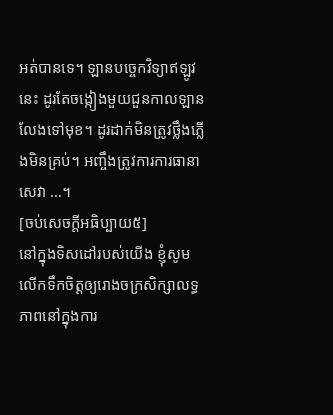អត់បានទេ។ ឡានបច្ចេកវិទ្យាឥឡូវនេះ ដូរតែចង្កៀងមួយជួនកាលឡានលែងទៅមុខ។ ដូរដាក់មិនត្រូវថ្លឹងភ្លើងមិនគ្រប់។ អញ្ចឹងត្រូវការការធានា សេវា …។
[ចប់សេចក្ដីអធិប្បាយ៥]
នៅក្នុងទិសដៅរបស់យើង ខ្ញុំសូមលើកទឹកចិត្តឲ្យរោងចក្រសិក្សាលទ្ធភាពនៅក្នុងការ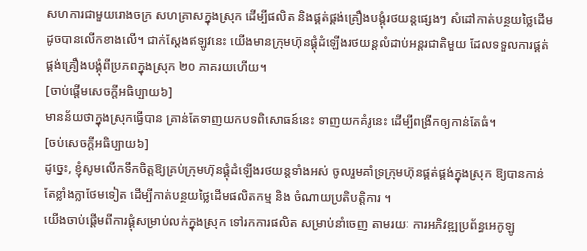សហការជាមួយរោងចក្រ សហគ្រាសក្នុងស្រុក ដើម្បីផលិត និងផ្គត់ផ្គង់គ្រឿងបង្គុំរថយន្តផ្សេងៗ សំដៅកាត់បន្ថយថ្លៃដើមដូចបានលើកខាងលើ។ ជាក់ស្ដែងឥឡូវនេះ យើងមានក្រុមហ៊ុនផ្គុំដំឡើងរថយន្តលំដាប់អន្តរជាតិមួយ ដែលទទួលការផ្គត់ផ្គង់គ្រឿងបង្គុំពីប្រភពក្នុងស្រុក ២០ ភាគរយហើយ។
[ចាប់ផ្ដើមសេចក្ដីអធិប្បាយ៦]
មានន័យថាក្នុងស្រុកធ្វើបាន គ្រាន់តែទាញយកបទពិសោធន៍នេះ ទាញយកគំរូនេះ ដើម្បីពង្រីកឲ្យកាន់តែធំ។
[ចប់សេចក្ដីអធិប្បាយ៦]
ដូច្នេះ, ខ្ញុំសូមលើកទឹកចិត្តឱ្យគ្រប់ក្រុមហ៊ុនផ្គុំដំឡើងរថយន្តទាំងអស់ ចូលរួមគាំទ្រក្រុមហ៊ុនផ្គត់ផ្គង់ក្នុងស្រុក ឱ្យបានកាន់តែខ្លាំងក្លាថែមទៀត ដើម្បីកាត់បន្ថយថ្លៃដើមផលិតកម្ម និង ចំណាយប្រតិបត្តិការ ។
យើងចាប់ផ្តើមពីការផ្គុំសម្រាប់លក់ក្នុងស្រុក ទៅរកការផលិត សម្រាប់នាំចេញ តាមរយៈ ការអភិវឌ្ឍប្រព័ន្ធអេកូឡូ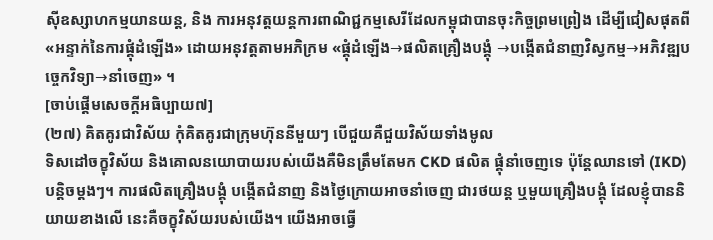ស៊ីឧស្សាហកម្មយានយន្ត, និង ការអនុវត្តយន្តការពាណិជ្ជកម្មសេរីដែលកម្ពុជាបានចុះកិច្ចព្រមព្រៀង ដើម្បីជៀសផុតពី «អន្ទាក់នៃការផ្គុំដំឡើង» ដោយអនុវត្តតាមអភិក្រម «ផ្គុំដំឡើង→ផលិតគ្រឿងបង្គុំ →បង្កើតជំនាញវិស្វកម្ម→អភិវឌ្ឍបច្ចេកវិទ្យា→នាំចេញ» ។
[ចាប់ផ្ដើមសេចក្ដីអធិប្បាយ៧]
(២៧) គិតគូរជាវិស័យ កុំគិតគូរជាក្រុមហ៊ុននីមួយៗ បើជួយគឺជួយវិស័យទាំងមូល
ទិសដៅចក្ខុវិស័យ និងគោលនយោបាយរបស់យើងគឺមិនត្រឹមតែមក CKD ផលិត ផ្គុំនាំចេញទេ ប៉ុន្តែឈានទៅ (IKD)បន្តិចម្ដងៗ។ ការផលិតគ្រឿងបង្គុំ បង្កើតជំនាញ និងថ្ងៃក្រោយអាចនាំចេញ ជារថយន្ត ឬមួយគ្រឿងបង្គុំ ដែលខ្ញុំបាននិយាយខាងលើ នេះគឺចក្ខុវិស័យរបស់យើង។ យើងអាចធ្វើ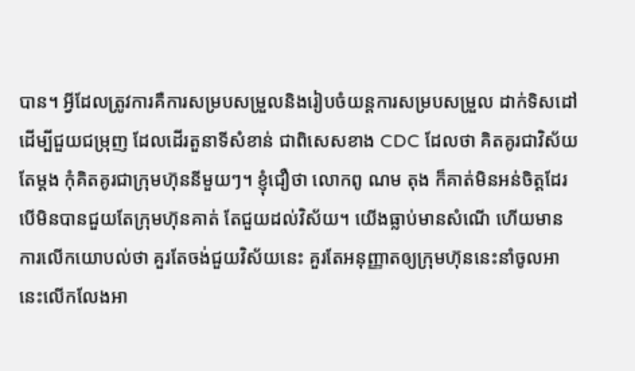បាន។ អ្វីដែលត្រូវការគឺការសម្របសម្រួលនិងរៀបចំយន្តការសម្របសម្រួល ដាក់ទិសដៅដើម្បីជួយជម្រុញ ដែលដើរតួនាទីសំខាន់ ជាពិសេសខាង CDC ដែលថា គិតគូរជាវិស័យតែម្ដង កុំគិតគូរជាក្រុមហ៊ុននីមួយៗ។ ខ្ញុំជឿថា លោកពូ ណម តុង ក៏គាត់មិនអន់ចិត្តដែរ បើមិនបានជួយតែក្រុមហ៊ុនគាត់ តែជួយដល់វិស័យ។ យើងធ្លាប់មានសំណើ ហើយមានការលើកយោបល់ថា គួរតែចង់ជួយវិស័យនេះ គួរតែអនុញ្ញាតឲ្យក្រុមហ៊ុននេះនាំចូលអានេះលើកលែងអា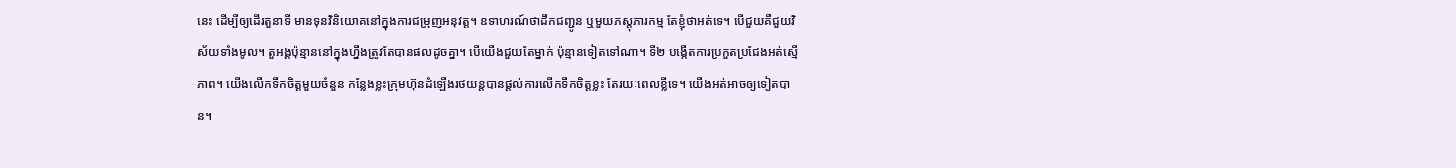នេះ ដើម្បីឲ្យដើរតួនាទី មានទុនវិនិយោគនៅក្នុងការជម្រុញអនុវត្ត។ ឧទាហរណ៍ថាដឹកជញ្ជូន ឬមួយភស្តុភារកម្ម តែខ្ញុំថាអត់ទេ។ បើជួយគឺជួយវិស័យទាំងមូល។ តួអង្គប៉ុន្មាននៅក្នុងហ្នឹងត្រូវតែបានផលដូចគ្នា។ បើយើងជួយតែម្នាក់ ប៉ុន្មានទៀតទៅណា។ ទី២ បង្កើតការប្រកួតប្រជែងអត់ស្មើភាព។ យើងលើកទឹកចិត្តមួយចំនួន កន្លែងខ្លះក្រុមហ៊ុនដំឡើងរថយន្តបានផ្ដល់ការលើកទឹកចិត្តខ្លះ តែរយៈពេលខ្លីទេ។ យើងអត់អាចឲ្យទៀតបាន។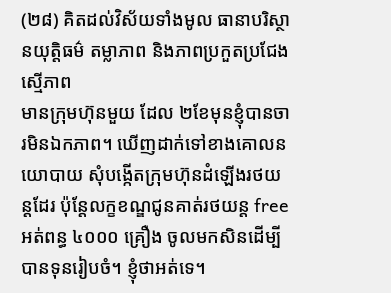(២៨) គិតដល់វិស័យទាំងមូល ធានាបរិស្ថានយុត្តិធម៌ តម្លាភាព និងភាពប្រកួតប្រជែងស្មើភាព
មានក្រុមហ៊ុនមួយ ដែល ២ខែមុនខ្ញុំបានចារមិនឯកភាព។ ឃើញដាក់ទៅខាងគោលនយោបាយ សុំបង្កើតក្រុមហ៊ុនដំឡើងរថយន្តដែរ ប៉ុន្តែលក្ខខណ្ឌជូនគាត់រថយន្ត free អត់ពន្ធ ៤០០០ គ្រឿង ចូលមកសិនដើម្បីបានទុនរៀបចំ។ ខ្ញុំថាអត់ទេ។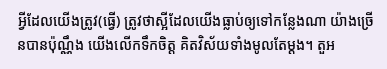អ្វីដែលយើងត្រូវ(ធ្វើ) ត្រូវថាស្អីដែលយើងធ្លាប់ឲ្យទៅកន្លែងណា យ៉ាងច្រើនបានប៉ុណ្ណឹង យើងលើកទឹកចិត្ត គិតវិស័យទាំងមូលតែម្ដង។ តួអ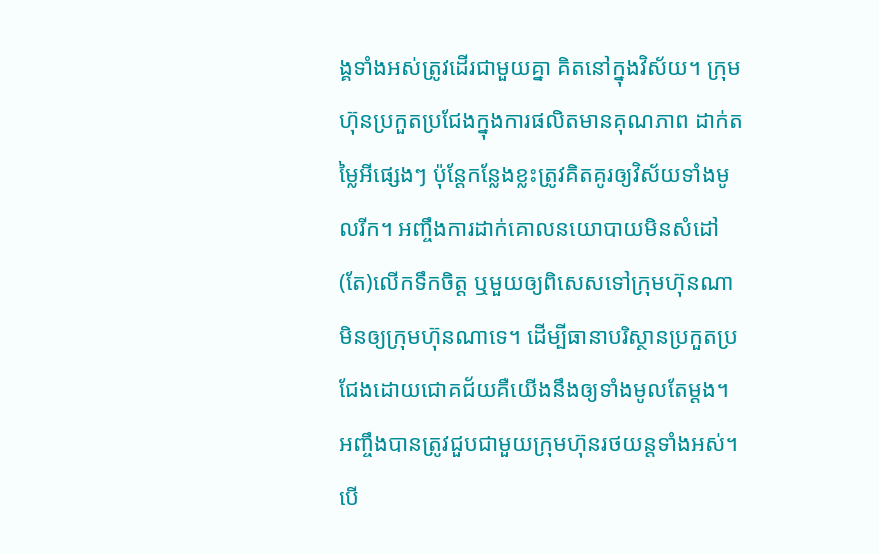ង្គទាំងអស់ត្រូវដើរជាមួយគ្នា គិតនៅក្នុងវិស័យ។ ក្រុមហ៊ុនប្រកួតប្រជែងក្នុងការផលិតមានគុណភាព ដាក់តម្លៃអីផ្សេងៗ ប៉ុន្តែកន្លែងខ្លះត្រូវគិតគូរឲ្យវិស័យទាំងមូលរីក។ អញ្ចឹងការដាក់គោលនយោបាយមិនសំដៅ(តែ)លើកទឹកចិត្ត ឬមួយឲ្យពិសេសទៅក្រុមហ៊ុនណា មិនឲ្យក្រុមហ៊ុនណាទេ។ ដើម្បីធានាបរិស្ថានប្រកួតប្រជែងដោយជោគជ័យគឺយើងនឹងឲ្យទាំងមូលតែម្ដង។ អញ្ចឹងបានត្រូវជួបជាមួយក្រុមហ៊ុនរថយន្តទាំងអស់។ បើ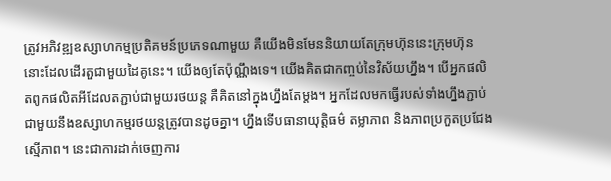ត្រូវអភិវឌ្ឍឧស្សាហកម្មប្រតិគមន៍ប្រភេទណាមួយ គឺយើងមិនមែននិយាយតែក្រុមហ៊ុននេះក្រុមហ៊ុននោះដែលដើរតួជាមួយដៃគូនេះ។ យើងឲ្យតែប៉ុណ្ណឹងទេ។ យើងគិតជាកញ្ចប់នៃវិស័យហ្នឹង។ បើអ្នកផលិតពូកផលិតអីដែលតភ្ជាប់ជាមួយរថយន្ត គឺគិតនៅក្នុងហ្នឹងតែម្ដង។ អ្នកដែលមកធ្វើរបស់ទាំងហ្នឹងភ្ជាប់ជាមួយនឹងឧស្សាហកម្មរថយន្តត្រូវបានដូចគ្នា។ ហ្នឹងទើបធានាយុត្តិធម៌ តម្លាភាព និងភាពប្រកួតប្រជែងស្មើភាព។ នេះជាការដាក់ចេញការ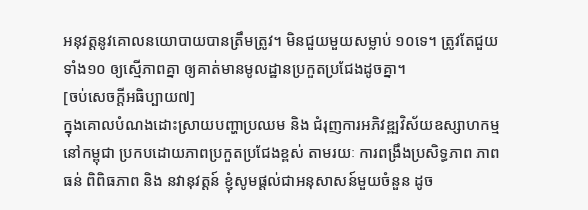អនុវត្តនូវគោលនយោបាយបានត្រឹមត្រូវ។ មិនជួយមួយសម្លាប់ ១០ទេ។ ត្រូវតែជួយទាំង១០ ឲ្យស្មើភាពគ្នា ឲ្យគាត់មានមូលដ្ឋានប្រកួតប្រជែងដូចគ្នា។
[ចប់សេចក្តីអធិប្បាយ៧]
ក្នុងគោលបំណងដោះស្រាយបញ្ហាប្រឈម និង ជំរុញការអភិវឌ្ឍវិស័យឧស្សាហកម្មនៅកម្ពុជា ប្រកបដោយភាពប្រកួតប្រជែងខ្ពស់ តាមរយៈ ការពង្រឹងប្រសិទ្ធភាព ភាពធន់ ពិពិធភាព និង នវានុវត្តន៍ ខ្ញុំសូមផ្តល់ជាអនុសាសន៍មួយចំនួន ដូច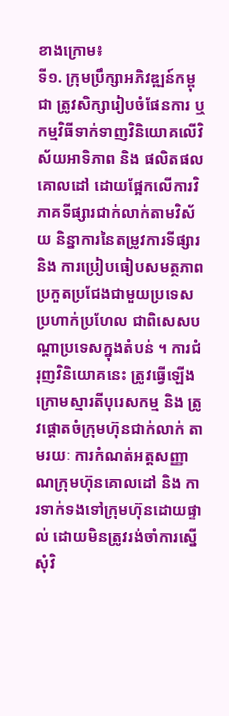ខាងក្រោម៖
ទី១. ក្រុមប្រឹក្សាអភិវឌ្ឍន៍កម្ពុជា ត្រូវសិក្សារៀបចំផែនការ ឬ កម្មវិធីទាក់ទាញវិនិយោគលើវិស័យអាទិភាព និង ផលិតផលគោលដៅ ដោយផ្អែកលើការវិភាគទីផ្សារជាក់លាក់តាមវិស័យ និន្នាការនៃតម្រូវការទីផ្សារ និង ការប្រៀបធៀបសមត្ថភាពប្រកួតប្រជែងជាមួយប្រទេសប្រហាក់ប្រហែល ជាពិសេសបណ្តាប្រទេសក្នុងតំបន់ ។ ការជំរុញវិនិយោគនេះ ត្រូវធ្វើឡើងក្រោមស្មារតីបុរេសកម្ម និង ត្រូវផ្តោតចំក្រុមហ៊ុនជាក់លាក់ តាមរយៈ ការកំណត់អត្តសញ្ញាណក្រុមហ៊ុនគោលដៅ និង ការទាក់ទងទៅក្រុមហ៊ុនដោយផ្ទាល់ ដោយមិនត្រូវរង់ចាំការស្នើសុំវិ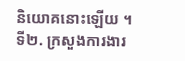និយោគនោះឡើយ ។
ទី២. ក្រសួងការងារ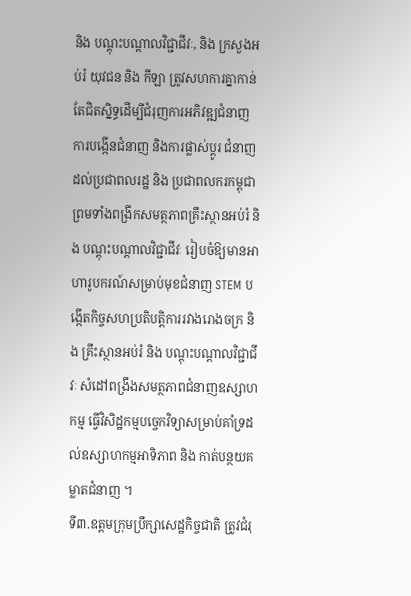និង បណ្តុះបណ្តាលវិជ្ជាជីវៈ, និង ក្រសួងអប់រំ យុវជន និង កីឡា ត្រូវសហការគ្នាកាន់តែជិតស្និទ្ធដើម្បីជំរុញការអភិវឌ្ឍជំនាញ ការបង្កើនជំនាញ និងការផ្លាស់ប្តូរ ជំនាញ ដល់ប្រជាពលរដ្ឋ និង ប្រជាពលករកម្ពុជា ព្រមទាំងពង្រីកសមត្ថភាពគ្រឹះស្ថានអប់រំ និង បណ្តុះបណ្តាលវិជ្ជាជីវៈ រៀបចំឱ្យមានអាហារូបករណ៍សម្រាប់មុខជំនាញ STEM បង្កើតកិច្ចសហប្រតិបត្តិការរវាងរោងចក្រ និង គ្រឹះស្ថានអប់រំ និង បណ្តុះបណ្តាលវិជ្ជាជីវៈ សំដៅពង្រឹងសមត្ថភាពជំនាញឧស្សាហកម្ម ធ្វើវិសិដ្ឋកម្មបច្ចេកវិទ្យាសម្រាប់គាំទ្រដល់ឧស្សាហកម្មអាទិភាព និង កាត់បន្ថយគម្លាតជំនាញ ។
ទី៣.ឧត្តមក្រុមប្រឹក្សាសេដ្ឋកិច្ចជាតិ ត្រូវជំរុ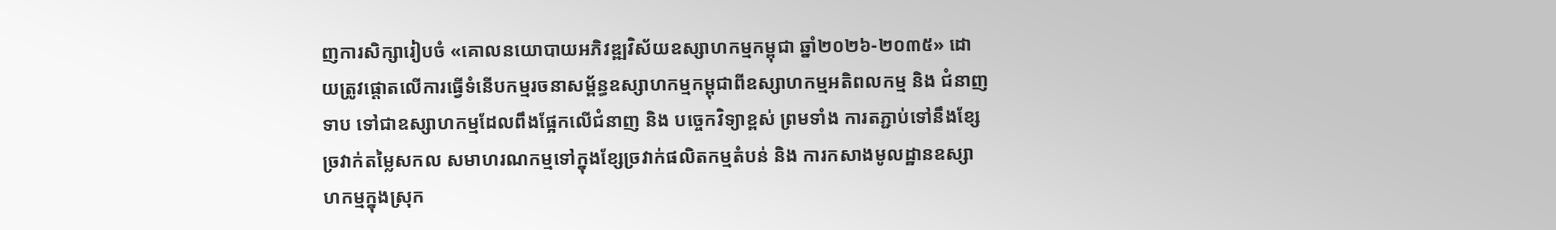ញការសិក្សារៀបចំ «គោលនយោបាយអភិវឌ្ឍវិស័យឧស្សាហកម្មកម្ពុជា ឆ្នាំ២០២៦-២០៣៥» ដោយត្រូវផ្តោតលើការធ្វើទំនើបកម្មរចនាសម្ព័ន្ធឧស្សាហកម្មកម្ពុជាពីឧស្សាហកម្មអតិពលកម្ម និង ជំនាញទាប ទៅជាឧស្សាហកម្មដែលពឹងផ្អែកលើជំនាញ និង បច្ចេកវិទ្យាខ្ពស់ ព្រមទាំង ការតភ្ជាប់ទៅនឹងខ្សែច្រវាក់តម្លៃសកល សមាហរណកម្មទៅក្នុងខ្សែច្រវាក់ផលិតកម្មតំបន់ និង ការកសាងមូលដ្ឋានឧស្សាហកម្មក្នុងស្រុក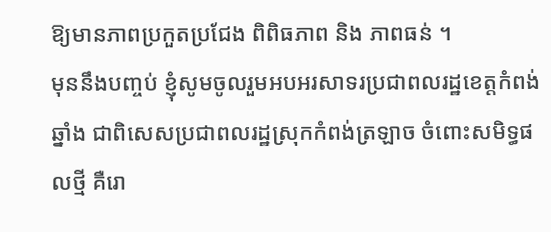ឱ្យមានភាពប្រកួតប្រជែង ពិពិធភាព និង ភាពធន់ ។
មុននឹងបញ្ចប់ ខ្ញុំសូមចូលរួមអបអរសាទរប្រជាពលរដ្ឋខេត្តកំពង់ឆ្នាំង ជាពិសេសប្រជាពលរដ្ឋស្រុកកំពង់ត្រឡាច ចំពោះសមិទ្ធផលថ្មី គឺរោ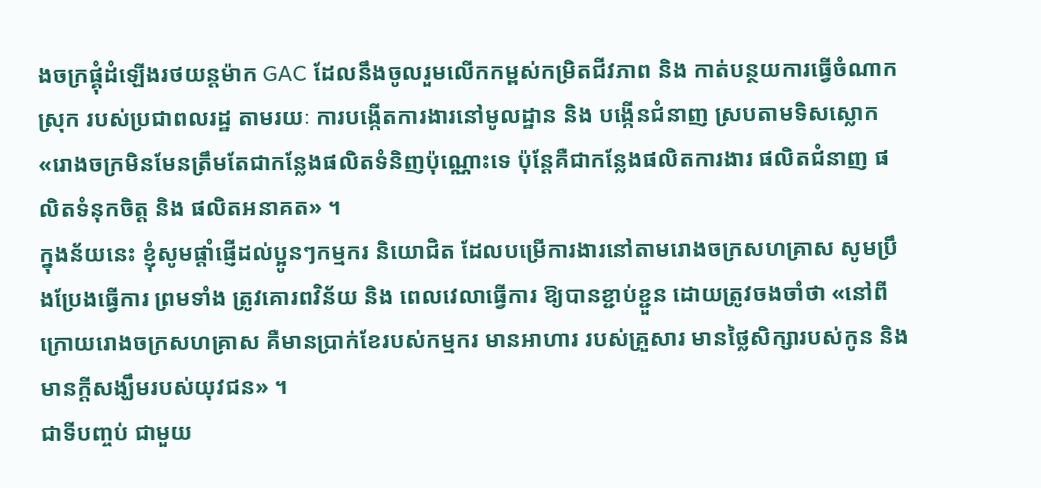ងចក្រផ្គុំដំឡើងរថយន្តម៉ាក GAC ដែលនឹងចូលរួមលើកកម្ពស់កម្រិតជីវភាព និង កាត់បន្ថយការធ្វើចំណាកស្រុក របស់ប្រជាពលរដ្ឋ តាមរយៈ ការបង្កើតការងារនៅមូលដ្ឋាន និង បង្កើនជំនាញ ស្របតាមទិសស្លោក «រោងចក្រមិនមែនត្រឹមតែជាកន្លែងផលិតទំនិញប៉ុណ្ណោះទេ ប៉ុន្តែគឺជាកន្លែងផលិតការងារ ផលិតជំនាញ ផលិតទំនុកចិត្ត និង ផលិតអនាគត» ។
ក្នុងន័យនេះ ខ្ញុំសូមផ្តាំផ្ញើដល់ប្អូនៗកម្មករ និយោជិត ដែលបម្រើការងារនៅតាមរោងចក្រសហគ្រាស សូមប្រឹងប្រែងធ្វើការ ព្រមទាំង ត្រូវគោរពវិន័យ និង ពេលវេលាធ្វើការ ឱ្យបានខ្ជាប់ខ្ជួន ដោយត្រូវចងចាំថា «នៅពីក្រោយរោងចក្រសហគ្រាស គឺមានប្រាក់ខែរបស់កម្មករ មានអាហារ របស់គ្រួសារ មានថ្លៃសិក្សារបស់កូន និង មានក្តីសង្ឃឹមរបស់យុវជន» ។
ជាទីបញ្ចប់ ជាមួយ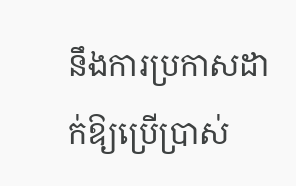នឹងការប្រកាសដាក់ឱ្យប្រើប្រាស់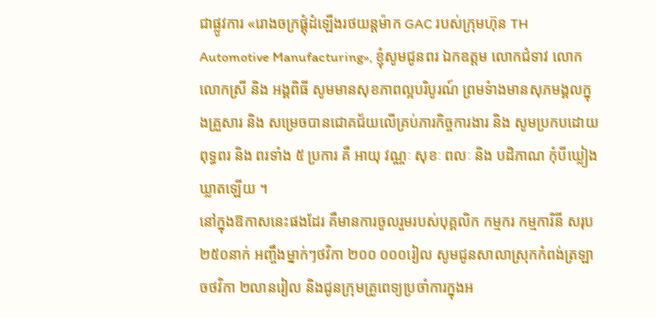ជាផ្លូវការ «រោងចក្រផ្គុំដំឡើងរថយន្តម៉ាក GAC របស់ក្រុមហ៊ុន TH Automotive Manufacturing», ខ្ញុំសូមជូនពរ ឯកឧត្តម លោកជំទាវ លោក លោកស្រី និង អង្គពិធី សូមមានសុខភាពល្អបរិបូរណ៍ ព្រមទំាងមានសុភមង្គលក្នុងគ្រួសារ និង សម្រេចបានជោគជ័យលើគ្រប់ភារកិច្ចការងារ និង សូមប្រកបដោយពុទ្ធពរ និង ពរទាំង ៥ ប្រការ គឺ អាយុ វណ្ណៈ សុខៈ ពលៈ និង បដិភាណ កុំបីឃ្លៀងឃ្លាតឡើយ ។
នៅក្នុងឱកាសនេះផងដែរ គឺមានការចូលរួមរបស់បុគ្គលិក កម្មករ កម្មការិនី សរុប ២៥០នាក់ អញ្ចឹងម្នាក់ៗថវិកា ២០០ ០០០រៀល សូមជូនសាលាស្រុកកំពង់ត្រឡាចថវិកា ២លានរៀល និងជូនក្រុមគ្រូពេទ្យប្រចាំការក្នុងអ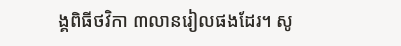ង្គពិធីថវិកា ៣លានរៀលផងដែរ។ សូ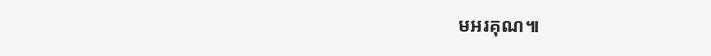មអរគុណ៕